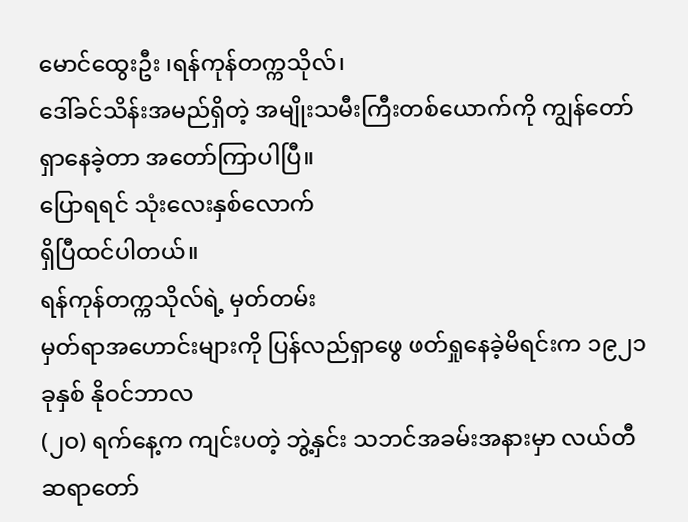မောင်ထွေးဦး ၊ရန်ကုန်တက္ကသိုလ်၊
ဒေါ်ခင်သိန်းအမည်ရှိတဲ့ အမျိုးသမီးကြီးတစ်ယောက်ကို ကျွန်တော် ရှာနေခဲ့တာ အတော်ကြာပါပြီ။
ပြောရရင် သုံးလေးနှစ်လောက်
ရှိပြီထင်ပါတယ်။
ရန်ကုန်တက္ကသိုလ်ရဲ့ မှတ်တမ်း
မှတ်ရာအဟောင်းများကို ပြန်လည်ရှာဖွေ ဖတ်ရှုနေခဲ့မိရင်းက ၁၉၂၁ ခုနှစ် နိုဝင်ဘာလ
(၂ဝ) ရက်နေ့က ကျင်းပတဲ့ ဘွဲ့နှင်း သဘင်အခမ်းအနားမှာ လယ်တီဆရာတော်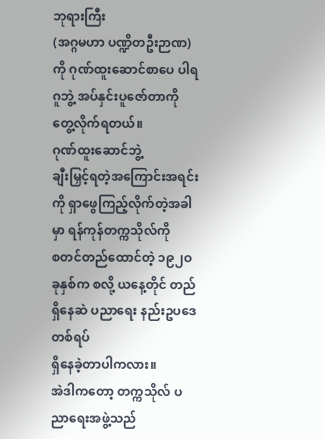ဘုရားကြီး
(အဂ္ဂမဟာ ပဏ္ဍိတဦးဉာဏ) ကို ဂုဏ်ထူးဆောင်စာပေ ပါရဂူဘွဲ့ အပ်နှင်းပူဇော်တာကို
တွေ့လိုက်ရတယ်။
ဂုဏ်ထူးဆောင်ဘွဲ့
ချီးမြှင့်ရတဲ့အကြောင်းအရင်းကို ရှာဖွေကြည့်လိုက်တဲ့အခါမှာ ရန်ကုန်တက္ကသိုလ်ကို
စတင်တည်ထောင်တဲ့ ၁၉၂ဝ ခုနှစ်က စလို့ ယနေ့တိုင် တည်ရှိနေဆဲ ပညာရေး နည်းဥပဒေတစ်ရပ်
ရှိနေခဲ့တာပါကလား။
အဲဒါကတော့ တက္ကသိုလ် ပညာရေးအဖွဲ့သည်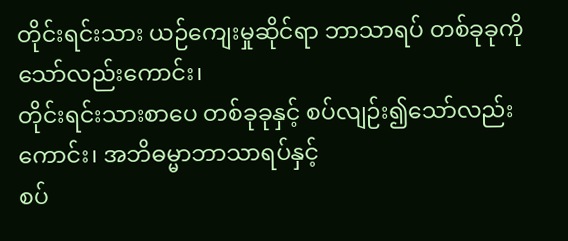တိုင်းရင်းသား ယဉ်ကျေးမှုဆိုင်ရာ ဘာသာရပ် တစ်ခုခုကိုသော်လည်းကောင်း၊
တိုင်းရင်းသားစာပေ တစ်ခုခုနှင့် စပ်လျဉ်း၍သော်လည်းကောင်း၊ အဘိဓမ္မာဘာသာရပ်နှင့်
စပ်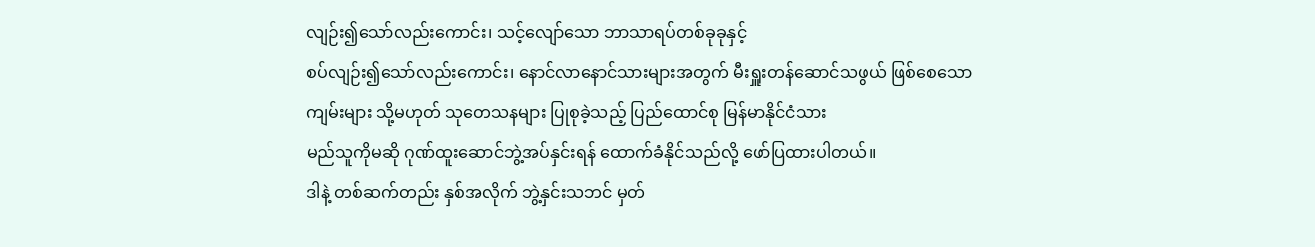လျဉ်း၍သော်လည်းကောင်း၊ သင့်လျော်သော ဘာသာရပ်တစ်ခုခုနှင့်
စပ်လျဉ်း၍သော်လည်းကောင်း၊ နောင်လာနောင်သားများအတွက် မီးရှူးတန်ဆောင်သဖွယ် ဖြစ်စေသော
ကျမ်းများ သို့မဟုတ် သုတေသနများ ပြုစုခဲ့သည့် ပြည်ထောင်စု မြန်မာနိုင်ငံသား
မည်သူကိုမဆို ဂုဏ်ထူးဆောင်ဘွဲ့အပ်နှင်းရန် ထောက်ခံနိုင်သည်လို့ ဖော်ပြထားပါတယ်။
ဒါနဲ့ တစ်ဆက်တည်း နှစ်အလိုက် ဘွဲ့နှင်းသဘင် မှတ်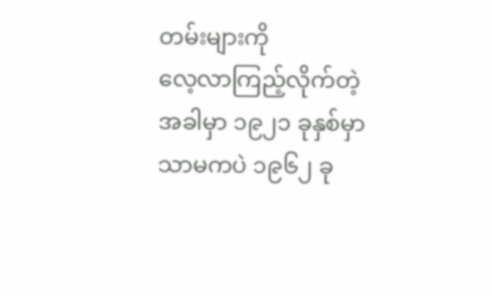တမ်းများကို
လေ့လာကြည့်လိုက်တဲ့အခါမှာ ၁၉၂၁ ခုနှစ်မှာ သာမကပဲ ၁၉၆၂ ခု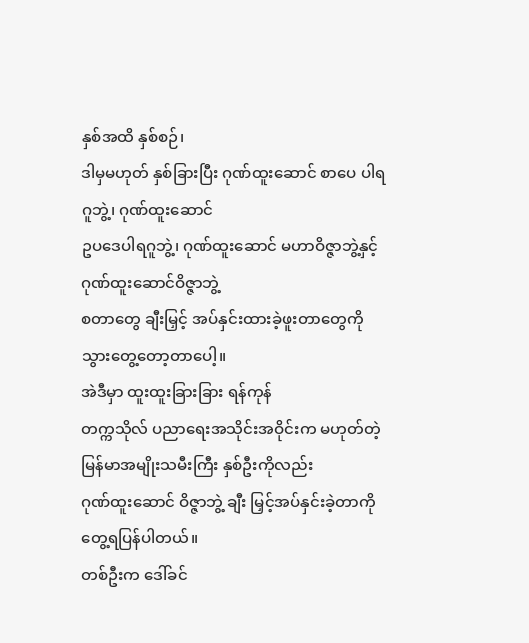နှစ်အထိ နှစ်စဉ်၊
ဒါမှမဟုတ် နှစ်ခြားပြီး ဂုဏ်ထူးဆောင် စာပေ ပါရဂူဘွဲ့၊ ဂုဏ်ထူးဆောင်
ဥပဒေပါရဂူဘွဲ့၊ ဂုဏ်ထူးဆောင် မဟာဝိဇ္ဇာဘွဲ့နှင့် ဂုဏ်ထူးဆောင်ဝိဇ္ဇာဘွဲ့
စတာတွေ ချီးမြှင့် အပ်နှင်းထားခဲ့ဖူးတာတွေကို သွားတွေ့တော့တာပေါ့။
အဲဒီမှာ ထူးထူးခြားခြား ရန်ကုန်
တက္ကသိုလ် ပညာရေးအသိုင်းအဝိုင်းက မဟုတ်တဲ့ မြန်မာအမျိုးသမီးကြီး နှစ်ဦးကိုလည်း
ဂုဏ်ထူးဆောင် ဝိဇ္ဇာဘွဲ့ ချီး မြှင့်အပ်နှင်းခဲ့တာကို တွေ့ရပြန်ပါတယ်။
တစ်ဦးက ဒေါ်ခင်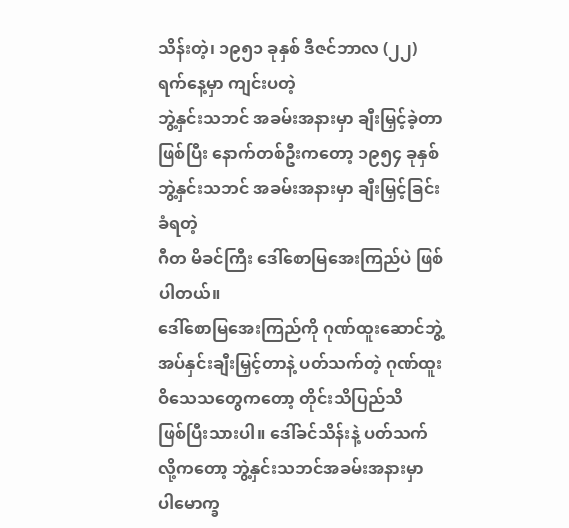သိန်းတဲ့၊ ၁၉၅၁ ခုနှစ် ဒီဇင်ဘာလ (၂၂) ရက်နေ့မှာ ကျင်းပတဲ့
ဘွဲ့နှင်းသဘင် အခမ်းအနားမှာ ချီးမြှင့်ခဲ့တာဖြစ်ပြီး နောက်တစ်ဦးကတော့ ၁၉၅၄ ခုနှစ်
ဘွဲ့နှင်းသဘင် အခမ်းအနားမှာ ချီးမြှင့်ခြင်းခံရတဲ့
ဂီတ မိခင်ကြီး ဒေါ်စောမြအေးကြည်ပဲ ဖြစ်ပါတယ်။
ဒေါ်စောမြအေးကြည်ကို ဂုဏ်ထူးဆောင်ဘွဲ့
အပ်နှင်းချီးမြှင့်တာနဲ့ ပတ်သက်တဲ့ ဂုဏ်ထူး ဝိသေသတွေကတော့ တိုင်းသိပြည်သိ
ဖြစ်ပြီးသားပါ။ ဒေါ်ခင်သိန်းနဲ့ ပတ်သက်လို့ကတော့ ဘွဲ့နှင်းသဘင်အခမ်းအနားမှာ
ပါမောက္ခ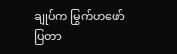ချုပ်က မြွက်ဟဖော်ပြတာ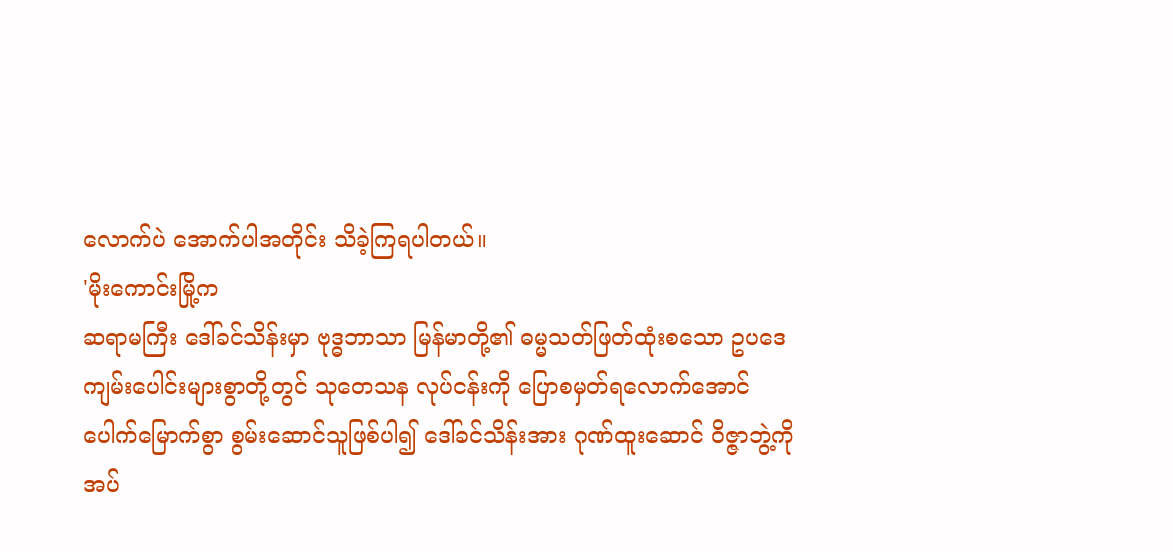လောက်ပဲ အောက်ပါအတိုင်း သိခဲ့ကြရပါတယ်။
'မိုးကောင်းမြို့က
ဆရာမကြီး ဒေါ်ခင်သိန်းမှာ ဗုဒ္ဓဘာသာ မြန်မာတို့၏ ဓမ္မသတ်ဖြတ်ထုံးစသော ဥပဒေ
ကျမ်းပေါင်းများစွာတို့တွင် သုတေသန လုပ်ငန်းကို ပြောစမှတ်ရလောက်အောင်
ပေါက်မြောက်စွာ စွမ်းဆောင်သူဖြစ်ပါ၍ ဒေါ်ခင်သိန်းအား ဂုဏ်ထူးဆောင် ဝိဇ္ဇာဘွဲ့ကို
အပ်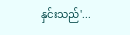နှင်းသည်'...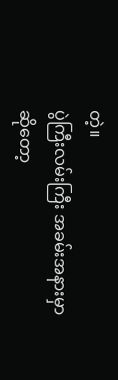တဲ့။
ပွဲကြီးလမ်းကြီး အခမ်းအနားမှာ
ဆိုတော့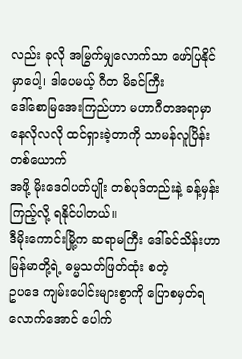လည်း ခုလို အမြွက်မျှလောက်သာ ဖော်ပြနိုင်မှာပေါ့၊ ဒါပေမယ့် ဂီတ မိခင်ကြီး
ဒေါ်စောမြအေးကြည်ဟာ မဟာဂီတအရာမှာ နေလိုလလို ထင်ရှားခဲ့တာကို သာမန်လူပြိန်းတစ်ယောက်
အဖို့ မိုးဒေဝါပတ်ပျိုး တစ်ပုဒ်တည်းနဲ့ ခန့်မှန်းကြည့်လို့ ရနိုင်ပါတယ်။
ဒီမိုးကောင်းမြို့က ဆရာမကြီး ဒေါ်ခင်သိန်းဟာ မြန်မာတို့ရဲ့ ဓမ္မသတ်ဖြတ်ထုံး စတဲ့
ဥပဒေ ကျမ်းပေါင်းများစွာကို ပြောစမှတ်ရလောက်အောင် ပေါက်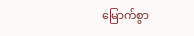မြောက်စွာ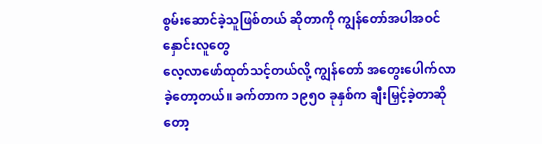စွမ်းဆောင်ခဲ့သူဖြစ်တယ် ဆိုတာကို ကျွန်တော်အပါအဝင် နှောင်းလူတွေ
လေ့လာဖော်ထုတ်သင့်တယ်လို့ ကျွန်တော် အတွေးပေါက်လာခဲ့တော့တယ်။ ခက်တာက ၁၉၅ဝ ခုနှစ်က ချီးမြှင့်ခဲ့တာဆိုတော့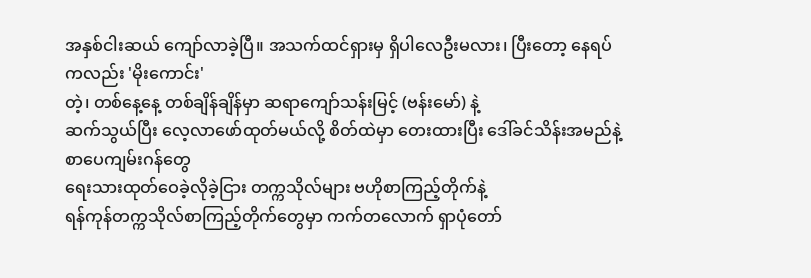အနှစ်ငါးဆယ် ကျော်လာခဲ့ပြီ။ အသက်ထင်ရှားမှ ရှိပါလေဦးမလား၊ ပြီးတော့ နေရပ်ကလည်း 'မိုးကောင်း'
တဲ့၊ တစ်နေ့နေ့ တစ်ချိန်ချိန်မှာ ဆရာကျော်သန်းမြင့် (ဗန်းမော်) နဲ့
ဆက်သွယ်ပြီး လေ့လာဖော်ထုတ်မယ်လို့ စိတ်ထဲမှာ တေးထားပြီး ဒေါ်ခင်သိန်းအမည်နဲ့ စာပေကျမ်းဂန်တွေ
ရေးသားထုတ်ဝေခဲ့လိုခဲ့ငြား တက္ကသိုလ်များ ဗဟိုစာကြည့်တိုက်နဲ့
ရန်ကုန်တက္ကသိုလ်စာကြည့်တိုက်တွေမှာ ကက်တလောက် ရှာပုံတော်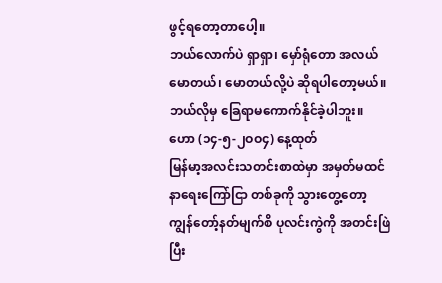ဖွင့်ရတော့တာပေါ့။
ဘယ်လောက်ပဲ ရှာရှာ၊ မှော်ရုံတော အလယ် မောတယ်၊ မောတယ်လို့ပဲ ဆိုရပါတော့မယ်။
ဘယ်လိုမှ ခြေရာမကောက်နိုင်ခဲ့ပါဘူး။
ဟော (၁၄-၅-၂ဝဝ၄) နေ့ထုတ်
မြန်မာ့အလင်းသတင်းစာထဲမှာ အမှတ်မထင် နာရေးကြော်ငြာ တစ်ခုကို သွားတွေ့တော့
ကျွန်တော့်နတ်မျက်စိ ပုလင်းကွဲကို အတင်းဖြဲပြီး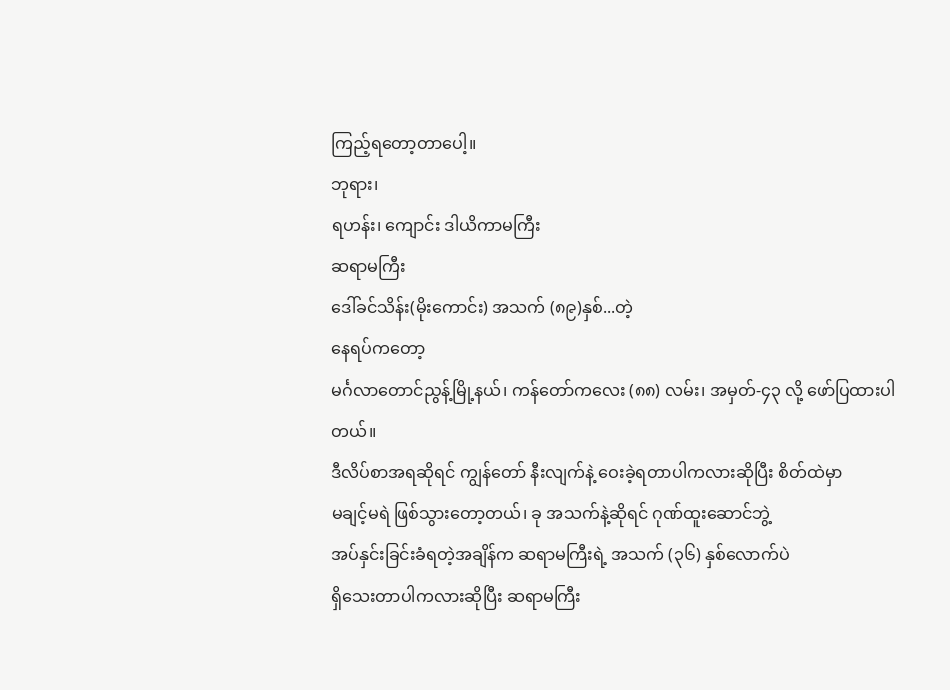ကြည့်ရတော့တာပေါ့။
ဘုရား၊
ရဟန်း၊ ကျောင်း ဒါယိကာမကြီး
ဆရာမကြီး
ဒေါ်ခင်သိန်း(မိုးကောင်း) အသက် (၈၉)နှစ်...တဲ့
နေရပ်ကတော့
မင်္ဂလာတောင်ညွန့်မြို့နယ်၊ ကန်တော်ကလေး (၈၈) လမ်း၊ အမှတ်-၄၃ လို့ ဖော်ပြထားပါတယ်။
ဒီလိပ်စာအရဆိုရင် ကျွန်တော် နီးလျက်နဲ့ ဝေးခဲ့ရတာပါကလားဆိုပြီး စိတ်ထဲမှာ
မချင့်မရဲ ဖြစ်သွားတော့တယ်၊ ခု အသက်နဲ့ဆိုရင် ဂုဏ်ထူးဆောင်ဘွဲ့
အပ်နှင်းခြင်းခံရတဲ့အချိန်က ဆရာမကြီးရဲ့ အသက် (၃၆) နှစ်လောက်ပဲ
ရှိသေးတာပါကလားဆိုပြီး ဆရာမကြီး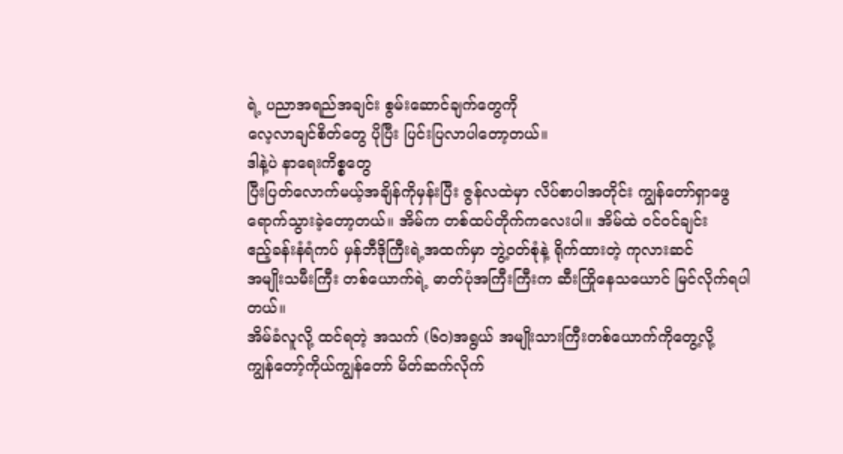ရဲ့ ပညာအရည်အချင်း စွမ်းဆောင်ချက်တွေကို
လေ့လာချင်စိတ်တွေ ပိုပြီး ပြင်းပြလာပါတော့တယ်။
ဒါနဲ့ပဲ နာရေးကိစ္စတွေ
ပြီးပြတ်လောက်မယ့်အချိန်ကိုမှန်းပြီး ဇွန်လထဲမှာ လိပ်စာပါအတိုင်း ကျွန်တော်ရှာဖွေ
ရောက်သွားခဲ့တော့တယ်။ အိမ်က တစ်ထပ်တိုက်ကလေးပါ။ အိမ်ထဲ ဝင်ဝင်ချင်း
ဧည့်ခန်းနံရံကပ် မှန်ဘီဒိုကြီးရဲ့အထက်မှာ ဘွဲ့ဝတ်စုံနဲ့ ရိုက်ထားတဲ့ ကုလားဆင်
အမျိုးသမီးကြီး တစ်ယောက်ရဲ့ ဓာတ်ပုံအကြီးကြီးက ဆီးကြိုနေသယောင် မြင်လိုက်ရပါတယ်။
အိမ်ခံလူလို့ ထင်ရတဲ့ အသက် (၆ဝ)အရွယ် အမျိုးသားကြီးတစ်ယောက်ကိုတွေ့လို့
ကျွန်တော့်ကိုယ်ကျွန်တော် မိတ်ဆက်လိုက်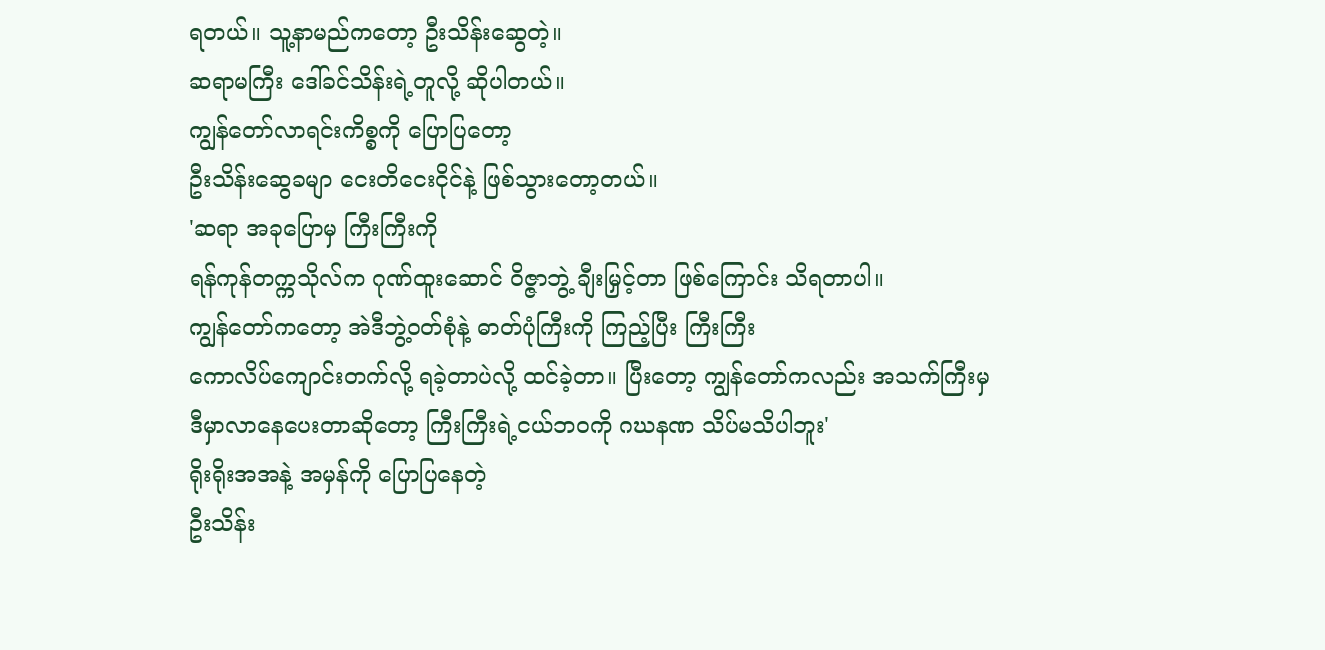ရတယ်။ သူ့နာမည်ကတော့ ဦးသိန်းဆွေတဲ့။
ဆရာမကြီး ဒေါ်ခင်သိန်းရဲ့တူလို့ ဆိုပါတယ်။
ကျွန်တော်လာရင်းကိစ္စကို ပြောပြတော့
ဦးသိန်းဆွေခမျာ ငေးတိငေးငိုင်နဲ့ ဖြစ်သွားတော့တယ်။
'ဆရာ အခုပြောမှ ကြီးကြီးကို
ရန်ကုန်တက္ကသိုလ်က ဂုဏ်ထူးဆောင် ဝိဇ္ဇာဘွဲ့ ချီးမြှင့်တာ ဖြစ်ကြောင်း သိရတာပါ။
ကျွန်တော်ကတော့ အဲဒီဘွဲ့ဝတ်စုံနဲ့ ဓာတ်ပုံကြီးကို ကြည့်ပြီး ကြီးကြီး
ကောလိပ်ကျောင်းတက်လို့ ရခဲ့တာပဲလို့ ထင်ခဲ့တာ။ ပြီးတော့ ကျွန်တော်ကလည်း အသက်ကြီးမှ
ဒီမှာလာနေပေးတာဆိုတော့ ကြီးကြီးရဲ့ငယ်ဘဝကို ဂဃနဏ သိပ်မသိပါဘူး'
ရိုးရိုးအအနဲ့ အမှန်ကို ပြောပြနေတဲ့
ဦးသိန်း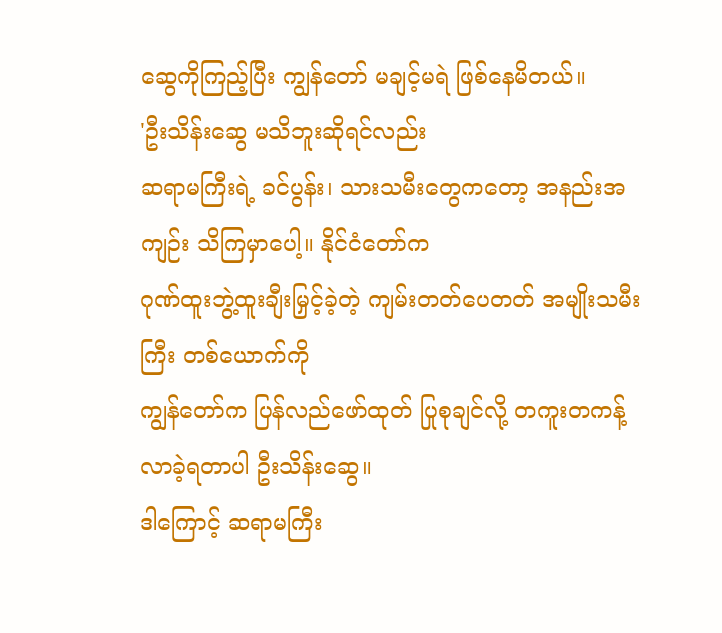ဆွေကိုကြည့်ပြီး ကျွန်တော် မချင့်မရဲ ဖြစ်နေမိတယ်။
'ဦးသိန်းဆွေ မသိဘူးဆိုရင်လည်း
ဆရာမကြီးရဲ့ ခင်ပွန်း၊ သားသမီးတွေကတော့ အနည်းအကျဉ်း သိကြမှာပေါ့။ နိုင်ငံတော်က
ဂုဏ်ထူးဘွဲ့ထူးချီးမြှင့်ခဲ့တဲ့ ကျမ်းတတ်ပေတတ် အမျိုးသမီးကြီး တစ်ယောက်ကို
ကျွန်တော်က ပြန်လည်ဖော်ထုတ် ပြုစုချင်လို့ တကူးတကန့် လာခဲ့ရတာပါ ဦးသိန်းဆွေ။
ဒါကြောင့် ဆရာမကြီး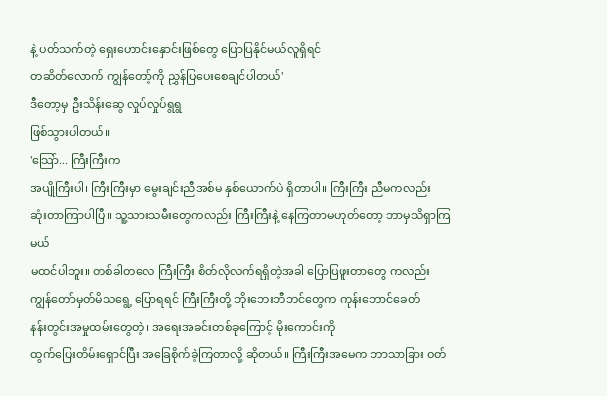နဲ့ ပတ်သက်တဲ့ ရှေးဟောင်းနှောင်းဖြစ်တွေ ပြောပြနိုင်မယ်လူရှိရင်
တဆိတ်လောက် ကျွန်တော့်ကို ညွှန်ပြပေးစေချင်ပါတယ်'
ဒီတော့မှ ဦးသိန်းဆွေ လှုပ်လှုပ်ရွရွ
ဖြစ်သွားပါတယ်။
'သြော်... ကြီးကြီးက
အပျိုကြီးပါ၊ ကြီးကြီးမှာ မွေးချင်းညီအစ်မ နှစ်ယောက်ပဲ ရှိတာပါ။ ကြီးကြီး ညီမကလည်း
ဆုံးတာကြာပါပြီ။ သူ့သားသမီးတွေကလည်း ကြီးကြီးနဲ့ နေကြတာမဟုတ်တော့ ဘာမှသိရှာကြမယ်
မထင်ပါဘူး။ တစ်ခါတလေ ကြီးကြီး စိတ်လိုလက်ရရှိတဲ့အခါ ပြောပြဖူးတာတွေ ကလည်း
ကျွန်တော်မှတ်မိသရွေ့ ပြောရရင် ကြီးကြီးတို့ ဘိုးဘေးဘီဘင်တွေက ကုန်းဘောင်ခေတ်
နန်းတွင်းအမှုထမ်းတွေတဲ့၊ အရေးအခင်းတစ်ခုကြောင့် မိုးကောင်းကို
ထွက်ပြေးတိမ်းရှောင်ပြီး အခြေစိုက်ခဲ့ကြတာလို့ ဆိုတယ်။ ကြီးကြီးအမေက ဘာသာခြား ဝတ်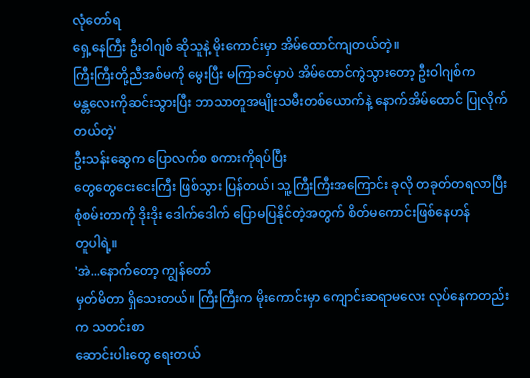လုံတော်ရ
ရှေ့နေကြီး ဦးဝါဂျစ် ဆိုသူနဲ့ မိုးကောင်းမှာ အိမ်ထောင်ကျတယ်တဲ့။
ကြီးကြီးတို့ညီအစ်မကို မွေးပြီး မကြာခင်မှာပဲ အိမ်ထောင်ကွဲသွားတော့ ဦးဝါဂျစ်က
မန္တလေးကိုဆင်းသွားပြီး ဘာသာတူအမျိုးသမီးတစ်ယောက်နဲ့ နောက်အိမ်ထောင် ပြုလိုက်တယ်တဲ့'
ဦးသန်းဆွေက ပြောလက်စ စကားကိုရပ်ပြီး
တွေတွေငေးငေးကြီး ဖြစ်သွား ပြန်တယ်၊ သူ့ကြီးကြီးအကြောင်း ခုလို တခုတ်တရလာပြီး
စုံစမ်းတာကို ဒိုးဒိုး ဒေါက်ဒေါက် ပြောမပြနိုင်တဲ့အတွက် စိတ်မကောင်းဖြစ်နေဟန်
တူပါရဲ့။
'အဲ...နောက်တော့ ကျွန်တော်
မှတ်မိတာ ရှိသေးတယ်။ ကြီးကြီးက မိုးကောင်းမှာ ကျောင်းဆရာမလေး လုပ်နေကတည်းက သတင်းစာ
ဆောင်းပါးတွေ ရေးတယ်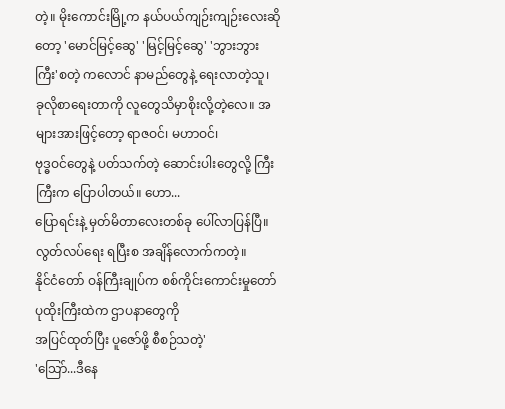တဲ့။ မိုးကောင်းမြို့က နယ်ပယ်ကျဉ်းကျဉ်းလေးဆိုတော့ 'မောင်မြင့်ဆွေ' 'မြင့်မြင့်ဆွေ' 'ဘွားဘွားကြီး'စတဲ့ ကလောင် နာမည်တွေနဲ့ ရေးလာတဲ့သူ၊
ခုလိုစာရေးတာကို လူတွေသိမှာစိုးလို့တဲ့လေ။ အများအားဖြင့်တော့ ရာဇဝင်၊ မဟာဝင်၊
ဗုဒ္ဓဝင်တွေနဲ့ ပတ်သက်တဲ့ ဆောင်းပါးတွေလို့ ကြီးကြီးက ပြောပါတယ်။ ဟော...
ပြောရင်းနဲ့ မှတ်မိတာလေးတစ်ခု ပေါ်လာပြန်ပြီ။ လွတ်လပ်ရေး ရပြီးစ အချိန်လောက်ကတဲ့။
နိုင်ငံတော် ဝန်ကြီးချုပ်က စစ်ကိုင်းကောင်းမှုတော် ပုထိုးကြီးထဲက ဌာပနာတွေကို
အပြင်ထုတ်ပြီး ပူဇော်ဖို့ စီစဉ်သတဲ့'
'သြော်...ဒီနေ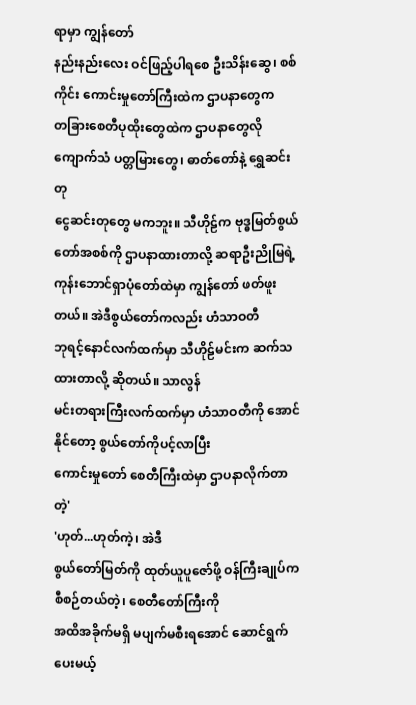ရာမှာ ကျွန်တော်
နည်းနည်းလေး ဝင်ဖြည့်ပါရစေ ဦးသိန်းဆွေ၊ စစ်ကိုင်း ကောင်းမှုတော်ကြီးထဲက ဌာပနာတွေက
တခြားစေတီပုထိုးတွေထဲက ဌာပနာတွေလို ကျောက်သံ ပတ္တမြားတွေ၊ ဓာတ်တော်နဲ့ ရွှေဆင်းတု
ငွေဆင်းတုတွေ မကဘူး။ သီဟိုဠ်က ဗုဒ္ဓမြတ်စွယ်တော်အစစ်ကို ဌာပနာထားတာလို့ ဆရာဦးညိုမြရဲ့
ကုန်းဘောင်ရှာပုံတော်ထဲမှာ ကျွန်တော် ဖတ်ဖူးတယ်။ အဲဒီစွယ်တော်ကလည်း ဟံသာဝတီ
ဘုရင့်နောင်လက်ထက်မှာ သီဟိုဠ်မင်းက ဆက်သထားတာလို့ ဆိုတယ်။ သာလွန်
မင်းတရားကြီးလက်ထက်မှာ ဟံသာဝတီကို အောင်နိုင်တော့ စွယ်တော်ကိုပင့်လာပြီး
ကောင်းမှုတော် စေတီကြီးထဲမှာ ဌာပနာလိုက်တာတဲ့'
'ဟုတ်...ဟုတ်ကဲ့၊ အဲဒီ
စွယ်တော်မြတ်ကို ထုတ်ယူပူဇော်ဖို့ ဝန်ကြီးချုပ်က စီစဉ်တယ်တဲ့၊ စေတီတော်ကြီးကို
အထိအခိုက်မရှိ မပျက်မစီးရအောင် ဆောင်ရွက်ပေးမယ့်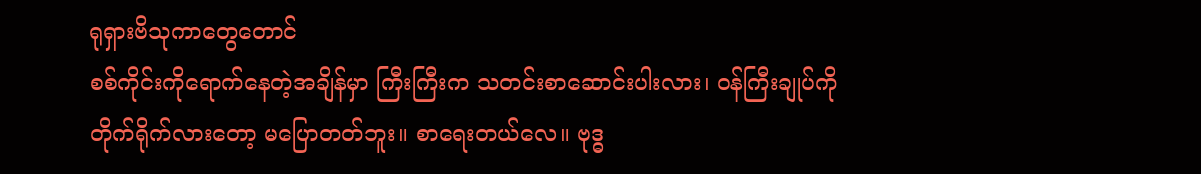ရုရှားဗိသုကာတွေတောင်
စစ်ကိုင်းကိုရောက်နေတဲ့အချိန်မှာ ကြီးကြီးက သတင်းစာဆောင်းပါးလား၊ ဝန်ကြီးချုပ်ကို
တိုက်ရိုက်လားတော့ မပြောတတ်ဘူး။ စာရေးတယ်လေ။ ဗုဒ္ဓ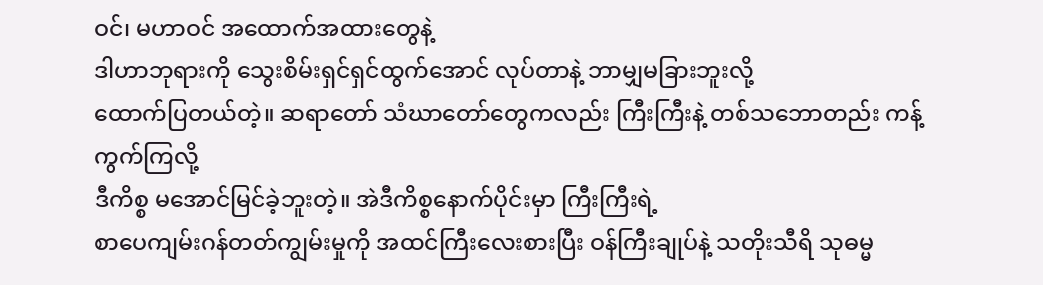ဝင်၊ မဟာဝင် အထောက်အထားတွေနဲ့
ဒါဟာဘုရားကို သွေးစိမ်းရှင်ရှင်ထွက်အောင် လုပ်တာနဲ့ ဘာမျှမခြားဘူးလို့
ထောက်ပြတယ်တဲ့။ ဆရာတော် သံဃာတော်တွေကလည်း ကြီးကြီးနဲ့ တစ်သဘောတည်း ကန့်ကွက်ကြလို့
ဒီကိစ္စ မအောင်မြင်ခဲ့ဘူးတဲ့။ အဲဒီကိစ္စနောက်ပိုင်းမှာ ကြီးကြီးရဲ့
စာပေကျမ်းဂန်တတ်ကျွမ်းမှုကို အထင်ကြီးလေးစားပြီး ဝန်ကြီးချုပ်နဲ့ သတိုးသီရိ သုဓမ္မ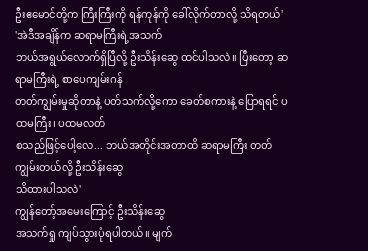ဦးဧမောင်တို့က ကြီးကြီးကို ရန်ကုန်ကို ခေါ်လိုက်တာလို့ သိရတယ်'
'အဲဒီအချိန်က ဆရာမကြီးရဲ့အသက်
ဘယ်အရွယ်လောက်ရှိပြီလို့ ဦးသိန်းဆွေ ထင်ပါသလဲ။ ပြီးတော့ ဆရာမကြီးရဲ့ စာပေကျမ်းဂန်
တတ်ကျွမ်းမှုဆိုတာနဲ့ ပတ်သက်လို့ကော ခေတ်စကားနဲ့ ပြောရရင် ပထမကြီး၊ ပထမလတ်
စသည်ဖြင့်ပေါ့လေ... ဘယ်အတိုင်းအတာထိ ဆရာမကြီး တတ်ကျွမ်းတယ်လို့ ဦးသိန်းဆွေ
သိထားပါသလဲ'
ကျွန်တော့်အမေးကြောင့် ဦးသိန်းဆွေ
အသက်ရှု ကျပ်သွားပုံရပါတယ်။ မျက်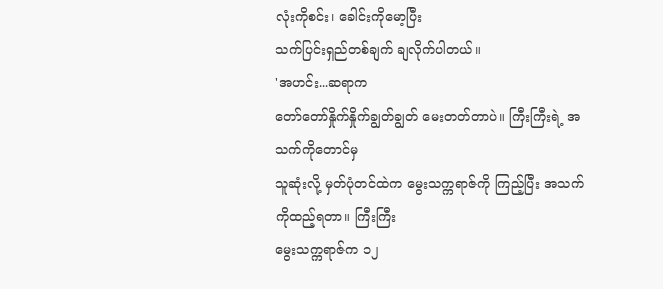လုံးကိုစင်း၊ ခေါင်းကိုမော့ပြီး
သက်ပြင်းရှည်တစ်ချက် ချလိုက်ပါတယ်။
'အဟင်း...ဆရာက
တော်တော်နှိုက်နှိုက်ချွတ်ချွတ် မေးတတ်တာပဲ။ ကြီးကြီးရဲ့ အသက်ကိုတောင်မှ
သူဆုံးလို့ မှတ်ပုံတင်ထဲက မွေးသက္ကရာဇ်ကို ကြည့်ပြီး အသက်ကိုထည့်ရတာ။ ကြီးကြီး
မွေးသက္ကရာဇ်က ၁၂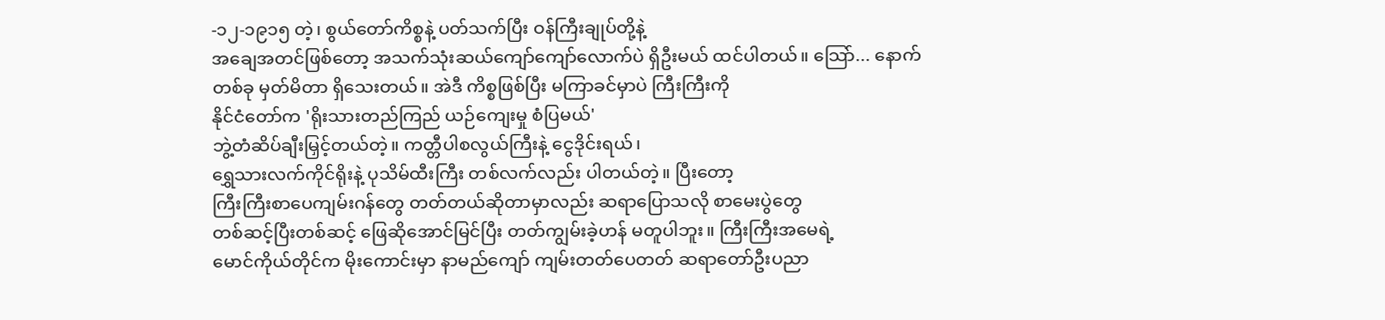-၁၂-၁၉၁၅ တဲ့၊ စွယ်တော်ကိစ္စနဲ့ ပတ်သက်ပြီး ဝန်ကြီးချုပ်တို့နဲ့
အချေအတင်ဖြစ်တော့ အသက်သုံးဆယ်ကျော်ကျော်လောက်ပဲ ရှိဦးမယ် ထင်ပါတယ်။ သြော်... နောက်
တစ်ခု မှတ်မိတာ ရှိသေးတယ်။ အဲဒီ ကိစ္စဖြစ်ပြီး မကြာခင်မှာပဲ ကြီးကြီးကို
နိုင်ငံတော်က 'ရိုးသားတည်ကြည် ယဉ်ကျေးမှု စံပြမယ်'
ဘွဲ့တံဆိပ်ချီးမြှင့်တယ်တဲ့။ ကတ္တီပါစလွယ်ကြီးနဲ့ ငွေဒိုင်းရယ်၊
ရွှေသားလက်ကိုင်ရိုးနဲ့ ပုသိမ်ထီးကြီး တစ်လက်လည်း ပါတယ်တဲ့။ ပြီးတော့
ကြီးကြီးစာပေကျမ်းဂန်တွေ တတ်တယ်ဆိုတာမှာလည်း ဆရာပြောသလို စာမေးပွဲတွေ
တစ်ဆင့်ပြီးတစ်ဆင့် ဖြေဆိုအောင်မြင်ပြီး တတ်ကျွမ်းခဲ့ဟန် မတူပါဘူး။ ကြီးကြီးအမေရဲ့
မောင်ကိုယ်တိုင်က မိုးကောင်းမှာ နာမည်ကျော် ကျမ်းတတ်ပေတတ် ဆရာတော်ဦးပညာ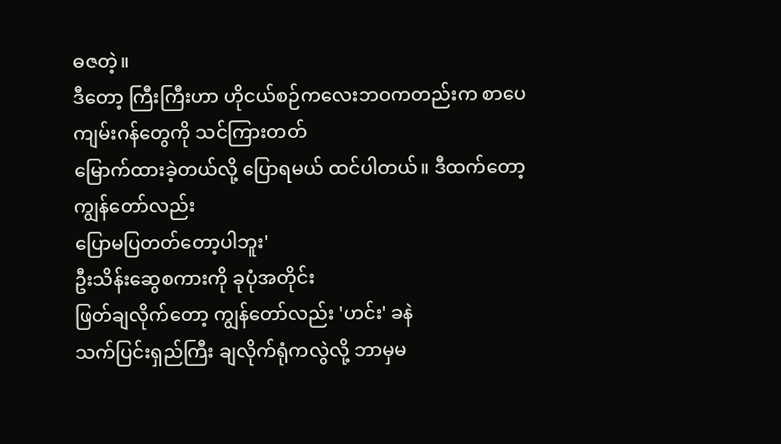ဓဇတဲ့။
ဒီတော့ ကြီးကြီးဟာ ဟိုငယ်စဉ်ကလေးဘဝကတည်းက စာပေကျမ်းဂန်တွေကို သင်ကြားတတ်
မြောက်ထားခဲ့တယ်လို့ ပြောရမယ် ထင်ပါတယ်။ ဒီထက်တော့ ကျွန်တော်လည်း
ပြောမပြတတ်တော့ပါဘူး'
ဦးသိန်းဆွေစကားကို ခုပုံအတိုင်း
ဖြတ်ချလိုက်တော့ ကျွန်တော်လည်း 'ဟင်း' ခနဲ
သက်ပြင်းရှည်ကြီး ချလိုက်ရုံကလွဲလို့ ဘာမှမ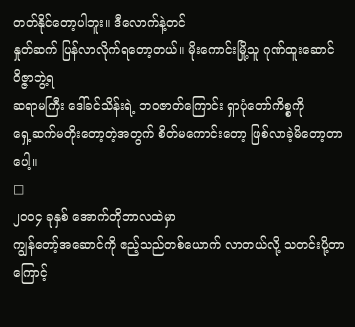တတ်နိုင်တော့ပါဘူး။ ဒီလောက်နဲ့တင်
နှုတ်ဆက် ပြန်လာလိုက်ရတော့တယ်။ မိုးကောင်းမြို့သူ ဂုဏ်ထူးဆောင် ဝိဇ္ဇာဘွဲ့ရ
ဆရာမကြီး ဒေါ်ခင်သိန်းရဲ့ ဘဝဇာတ်ကြောင်း ရှာပုံတော်ကိစ္စကို
ရှေ့ဆက်မတိုးတော့တဲ့အတွက် စိတ်မကောင်းတော့ ဖြစ်လာခဲ့မိတော့တာပေါ့။
□
၂ဝဝ၄ ခုနှစ် အောက်တိုဘာလထဲမှာ
ကျွန်တော့်အဆောင်ကို ဧည့်သည်တစ်ယောက် လာတယ်လို့ သတင်းပို့တာကြောင့်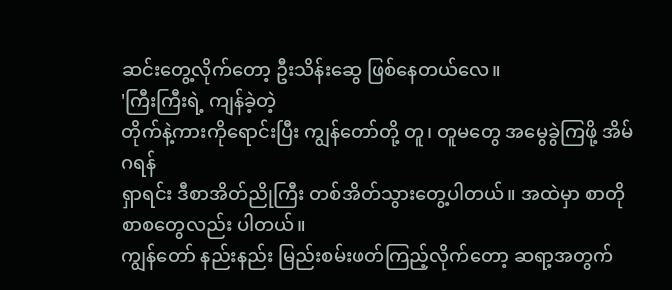ဆင်းတွေ့လိုက်တော့ ဦးသိန်းဆွေ ဖြစ်နေတယ်လေ။
'ကြီးကြီးရဲ့ ကျန်ခဲ့တဲ့
တိုက်နဲ့ကားကိုရောင်းပြီး ကျွန်တော်တို့ တူ၊ တူမတွေ အမွေခွဲကြဖို့ အိမ်ဂရန်
ရှာရင်း ဒီစာအိတ်ညိုကြီး တစ်အိတ်သွားတွေ့ပါတယ်။ အထဲမှာ စာတိုစာစတွေလည်း ပါတယ်။
ကျွန်တော် နည်းနည်း မြည်းစမ်းဖတ်ကြည့်လိုက်တော့ ဆရာ့အတွက်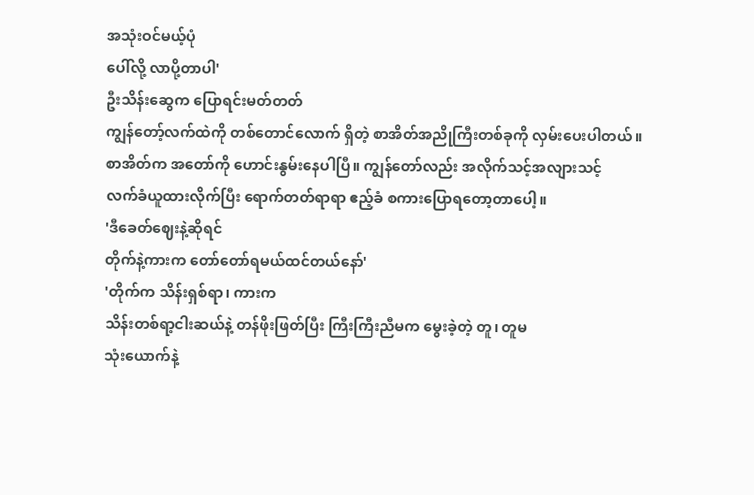အသုံးဝင်မယ့်ပုံ
ပေါ်လို့ လာပို့တာပါ'
ဦးသိန်းဆွေက ပြောရင်းမတ်တတ်
ကျွန်တော့်လက်ထဲကို တစ်တောင်လောက် ရှိတဲ့ စာအိတ်အညိုကြီးတစ်ခုကို လှမ်းပေးပါတယ်။
စာအိတ်က အတော်ကို ဟောင်းနွမ်းနေပါပြီ။ ကျွန်တော်လည်း အလိုက်သင့်အလျားသင့်
လက်ခံယူထားလိုက်ပြီး ရောက်တတ်ရာရာ ဧည့်ခံ စကားပြောရတော့တာပေါ့။
'ဒီခေတ်ဈေးနဲ့ဆိုရင်
တိုက်နဲ့ကားက တော်တော်ရမယ်ထင်တယ်နော်'
'တိုက်က သိန်းရှစ်ရာ၊ ကားက
သိန်းတစ်ရာ့ငါးဆယ်နဲ့ တန်ဖိုးဖြတ်ပြီး ကြီးကြီးညီမက မွေးခဲ့တဲ့ တူ၊ တူမ
သုံးယောက်နဲ့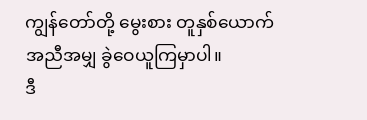ကျွန်တော်တို့ မွေးစား တူနှစ်ယောက် အညီအမျှ ခွဲဝေယူကြမှာပါ။
ဒီ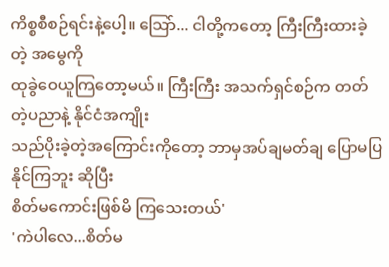ကိစ္စစီစဉ်ရင်းနဲ့ပေါ့။ သြော်... ငါတို့ကတော့ ကြီးကြီးထားခဲ့တဲ့ အမွေကို
ထုခွဲဝေယူကြတော့မယ်။ ကြီးကြီး အသက်ရှင်စဉ်က တတ်တဲ့ပညာနဲ့ နိုင်ငံအကျိုး
သည်ပိုးခဲ့တဲ့အကြောင်းကိုတော့ ဘာမှအပ်ချမတ်ချ ပြောမပြနိုင်ကြဘူး ဆိုပြီး
စိတ်မကောင်းဖြစ်မိ ကြသေးတယ်'
'ကဲပါလေ...စိတ်မ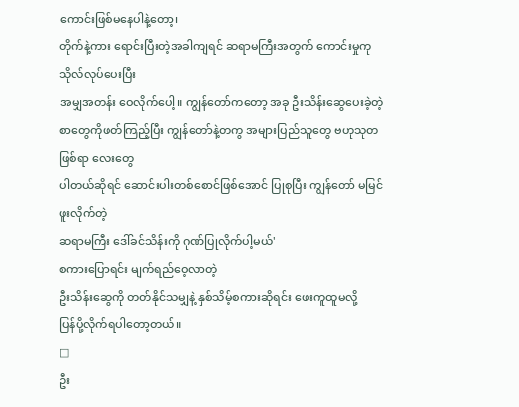ကောင်းဖြစ်မနေပါနဲ့တော့၊
တိုက်နဲ့ကား ရောင်းပြီးတဲ့အခါကျရင် ဆရာမကြီးအတွက် ကောင်းမှုကုသိုလ်လုပ်ပေးပြီး
အမျှအတန်း ဝေလိုက်ပေါ့။ ကျွန်တော်ကတော့ အခု ဦးသိန်းဆွေပေးခဲ့တဲ့
စာတွေကိုဖတ်ကြည့်ပြီး ကျွန်တော်နဲ့တကွ အများပြည်သူတွေ ဗဟုသုတဖြစ်ရာ လေးတွေ
ပါတယ်ဆိုရင် ဆောင်းပါးတစ်စောင်ဖြစ်အောင် ပြုစုပြီး ကျွန်တော် မမြင်ဖူးလိုက်တဲ့
ဆရာမကြီး ဒေါ်ခင်သိန်းကို ဂုဏ်ပြုလိုက်ပါ့မယ်'
စကားပြောရင်း မျက်ရည်ဝေ့လာတဲ့
ဦးသိန်းဆွေကို တတ်နိုင်သမျှနဲ့ နှစ်သိမ့်စကားဆိုရင်း ဖေးကူထူမလို့
ပြန်ပို့လိုက်ရပါတော့တယ်။
□
ဦး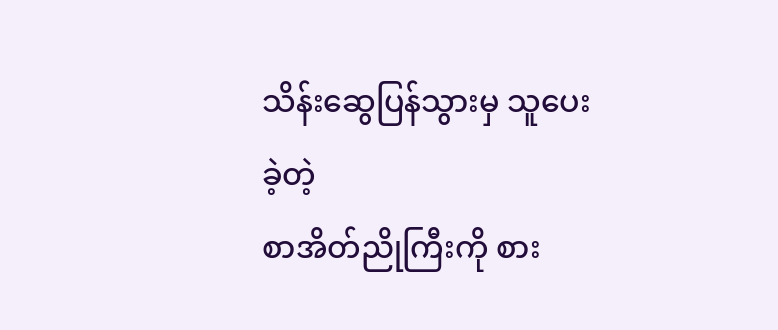သိန်းဆွေပြန်သွားမှ သူပေးခဲ့တဲ့
စာအိတ်ညိုကြီးကို စား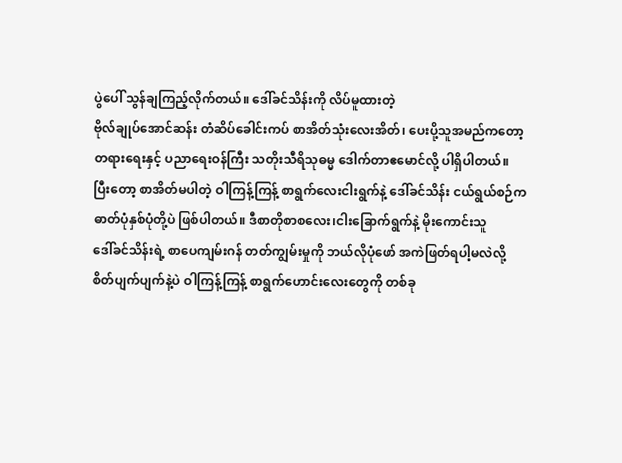ပွဲပေါ် သွန်ချကြည့်လိုက်တယ်။ ဒေါ်ခင်သိန်းကို လိပ်မူထားတဲ့
ဗိုလ်ချုပ်အောင်ဆန်း တံဆိပ်ခေါင်းကပ် စာအိတ်သုံးလေးအိတ်၊ ပေးပို့သူအမည်ကတော့
တရားရေးနှင့် ပညာရေးဝန်ကြီး သတိုးသီရိသုဓမ္မ ဒေါက်တာဧမောင်လို့ ပါရှိပါတယ်။
ပြီးတော့ စာအိတ်မပါတဲ့ ဝါကြန့်ကြန့် စာရွက်လေးငါးရွက်နဲ့ ဒေါ်ခင်သိန်း ငယ်ရွယ်စဉ်က
ဓာတ်ပုံနှစ်ပုံတို့ပဲ ဖြစ်ပါတယ်။ ဒီစာတိုစာစလေး၊ငါးခြောက်ရွက်နဲ့ မိုးကောင်းသူ
ဒေါ်ခင်သိန်းရဲ့ စာပေကျမ်းဂန် တတ်ကျွမ်းမှုကို ဘယ်လိုပုံဖော် အကဲဖြတ်ရပါ့မလဲလို့
စိတ်ပျက်ပျက်နဲ့ပဲ ဝါကြန့်ကြန့် စာရွက်ဟောင်းလေးတွေကို တစ်ခု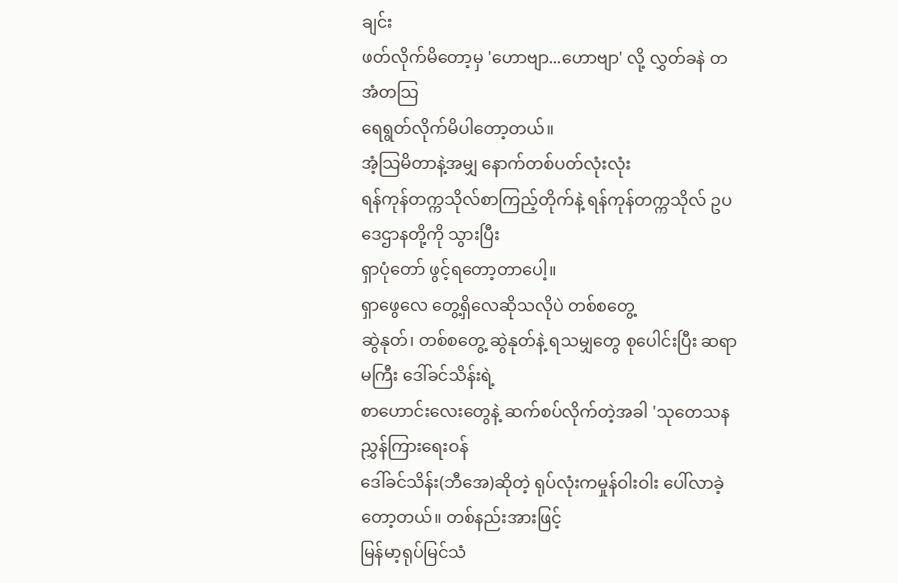ချင်း
ဖတ်လိုက်မိတော့မှ 'ဟောဗျာ...ဟောဗျာ' လို့ လွှတ်ခနဲ တအံတသြ
ရေရွတ်လိုက်မိပါတော့တယ်။
အံ့သြမိတာနဲ့အမျှ နောက်တစ်ပတ်လုံးလုံး
ရန်ကုန်တက္ကသိုလ်စာကြည့်တိုက်နဲ့ ရန်ကုန်တက္ကသိုလ် ဥပဒေဌာနတို့ကို သွားပြီး
ရှာပုံတော် ဖွင့်ရတော့တာပေါ့။
ရှာဖွေလေ တွေ့ရှိလေဆိုသလိုပဲ တစ်စတွေ့
ဆွဲနုတ်၊ တစ်စတွေ့ ဆွဲနုတ်နဲ့ ရသမျှတွေ စုပေါင်းပြီး ဆရာမကြီး ဒေါ်ခင်သိန်းရဲ့
စာဟောင်းလေးတွေနဲ့ ဆက်စပ်လိုက်တဲ့အခါ 'သုတေသန ညွှန်ကြားရေးဝန်
ဒေါ်ခင်သိန်း(ဘီအေ)ဆိုတဲ့ ရုပ်လုံးကမှုန်ဝါးဝါး ပေါ်လာခဲ့တော့တယ်။ တစ်နည်းအားဖြင့်
မြန်မာ့ရုပ်မြင်သံ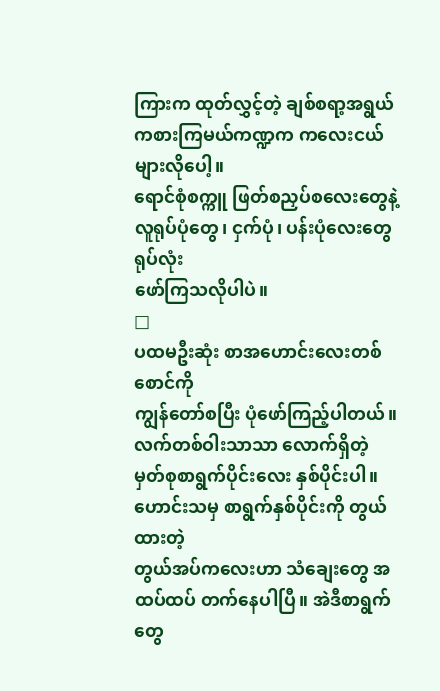ကြားက ထုတ်လွှင့်တဲ့ ချစ်စရာ့အရွယ် ကစားကြမယ်ကဏ္ဍက ကလေးငယ်များလိုပေါ့။
ရောင်စုံစက္ကူ ဖြတ်စညှပ်စလေးတွေနဲ့ လူရုပ်ပုံတွေ၊ ငှက်ပုံ၊ ပန်းပုံလေးတွေ ရုပ်လုံး
ဖော်ကြသလိုပါပဲ။
□
ပထမဦးဆုံး စာအဟောင်းလေးတစ်စောင်ကို
ကျွန်တော်စပြီး ပုံဖော်ကြည့်ပါတယ်။ လက်တစ်ဝါးသာသာ လောက်ရှိတဲ့
မှတ်စုစာရွက်ပိုင်းလေး နှစ်ပိုင်းပါ။ ဟောင်းသမှ စာရွက်နှစ်ပိုင်းကို တွယ်ထားတဲ့
တွယ်အပ်ကလေးဟာ သံချေးတွေ အထပ်ထပ် တက်နေပါပြီ။ အဲဒီစာရွက်တွေ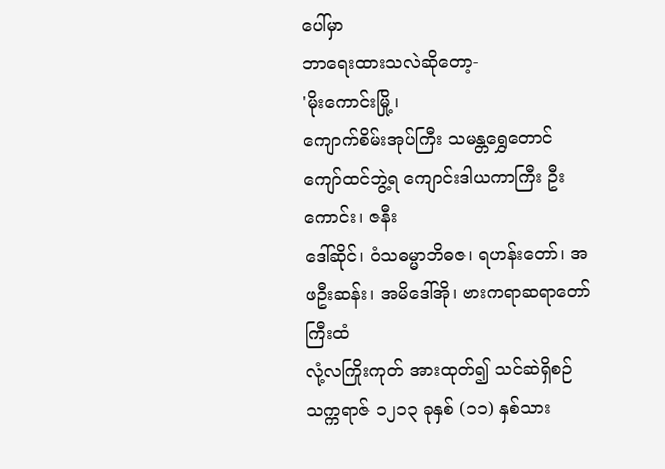ပေါ်မှာ
ဘာရေးထားသလဲဆိုတော့-
'မိုးကောင်းမြို့၊
ကျောက်စိမ်းအုပ်ကြီး သမန္တရွှေတောင်ကျော်ထင်ဘွဲ့ရ ကျောင်းဒါယကာကြီး ဦးကောင်း၊ ဇနီး
ဒေါ်ဆိုင်၊ ဝံသဓမ္မာဘိဓဇ၊ ရဟန်းတော်၊ အဖဦးဆန်း၊ အမိဒေါ်အို၊ ဗားကရာဆရာတော်ကြီးထံ
လုံ့လကြိုးကုတ် အားထုတ်၍ သင်ဆဲရှိစဉ် သက္ကရာဇ် ၁၂၁၃ ခုနှစ် (၁၁) နှစ်သား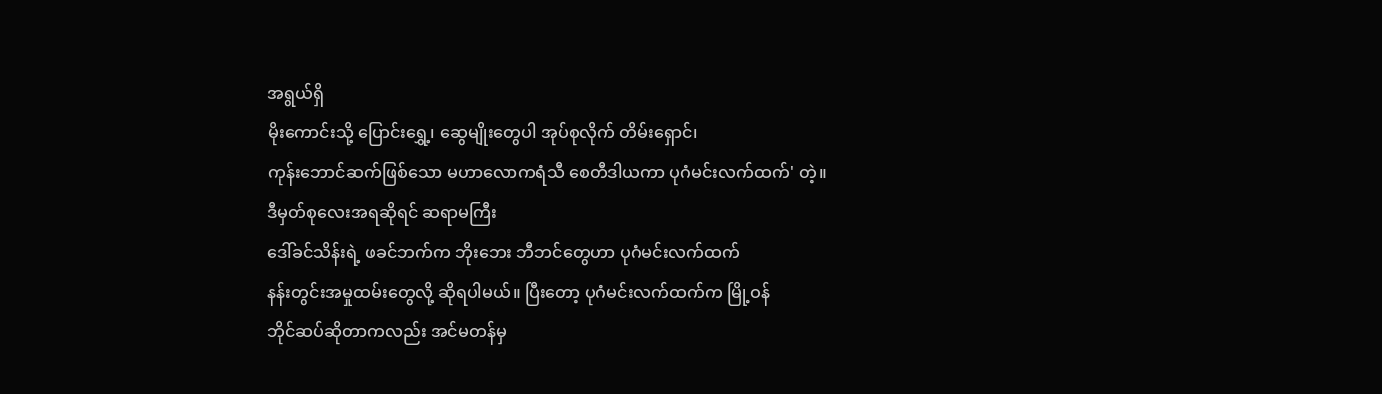အရွယ်ရှိ
မိုးကောင်းသို့ ပြောင်းရွှေ့၊ ဆွေမျိုးတွေပါ အုပ်စုလိုက် တိမ်းရှောင်၊
ကုန်းဘောင်ဆက်ဖြစ်သော မဟာလောကရံသီ စေတီဒါယကာ ပုဂံမင်းလက်ထက်' တဲ့။
ဒီမှတ်စုလေးအရဆိုရင် ဆရာမကြီး
ဒေါ်ခင်သိန်းရဲ့ ဖခင်ဘက်က ဘိုးဘေး ဘီဘင်တွေဟာ ပုဂံမင်းလက်ထက်
နန်းတွင်းအမှုထမ်းတွေလို့ ဆိုရပါမယ်။ ပြီးတော့ ပုဂံမင်းလက်ထက်က မြို့ဝန်
ဘိုင်ဆပ်ဆိုတာကလည်း အင်မတန်မှ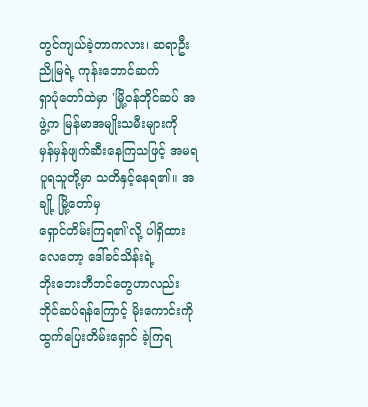တွင်ကျယ်ခဲ့တာကလား၊ ဆရာဦးညိုမြရဲ့ ကုန်းဘောင်ဆက်
ရှာပုံတော်ထဲမှာ 'မြို့ဝန်ဘိုင်ဆပ် အဖွဲ့က မြန်မာအမျိုးသမီးများကို
မှန်မှန်ဖျက်ဆီးနေကြသဖြင့် အမရပူရသူတို့မှာ သတိနှင့်နေရ၏။ အချို့ မြို့တော်မှ
ရှောင်တိမ်းကြရ၏'လို့ ပါရှိထားလေတော့ ဒေါ်ခင်သိန်းရဲ့
ဘိုးဘေးဘီဘင်တွေဟာလည်း ဘိုင်ဆပ်ရန်ကြောင့် မိုးကောင်းကို ထွက်ပြေးတိမ်းရှောင် ခဲ့ကြရ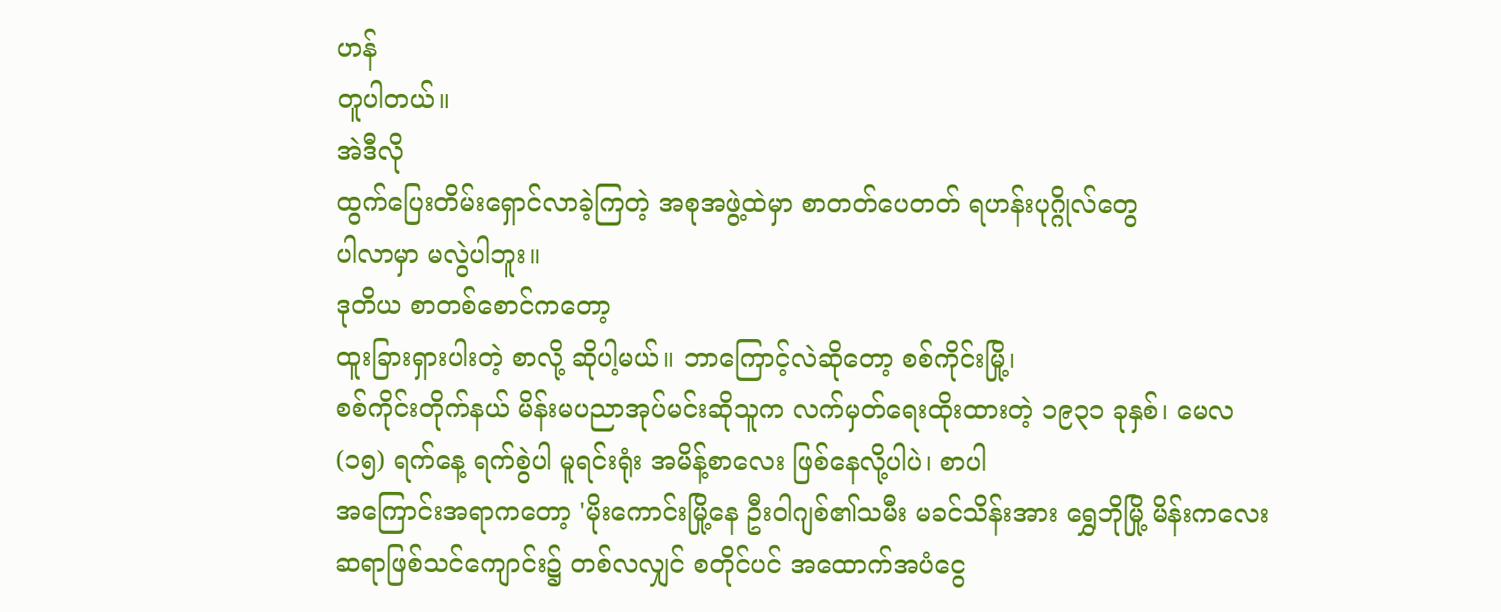ဟန်
တူပါတယ်။
အဲဒီလို
ထွက်ပြေးတိမ်းရှောင်လာခဲ့ကြတဲ့ အစုအဖွဲ့ထဲမှာ စာတတ်ပေတတ် ရဟန်းပုဂ္ဂိုလ်တွေ
ပါလာမှာ မလွဲပါဘူး။
ဒုတိယ စာတစ်စောင်ကတော့
ထူးခြားရှားပါးတဲ့ စာလို့ ဆိုပါ့မယ်။ ဘာကြောင့်လဲဆိုတော့ စစ်ကိုင်းမြို့၊
စစ်ကိုင်းတိုက်နယ် မိန်းမပညာအုပ်မင်းဆိုသူက လက်မှတ်ရေးထိုးထားတဲ့ ၁၉၃၁ ခုနှစ်၊ မေလ
(၁၅) ရက်နေ့ ရက်စွဲပါ မူရင်းရုံး အမိန့်စာလေး ဖြစ်နေလို့ပါပဲ၊ စာပါ
အကြောင်းအရာကတော့ 'မိုးကောင်းမြို့နေ ဦးဝါဂျစ်၏သမီး မခင်သိန်းအား ရွှေဘိုမြို့ မိန်းကလေး
ဆရာဖြစ်သင်ကျောင်း၌ တစ်လလျှင် စတိုင်ပင် အထောက်အပံငွေ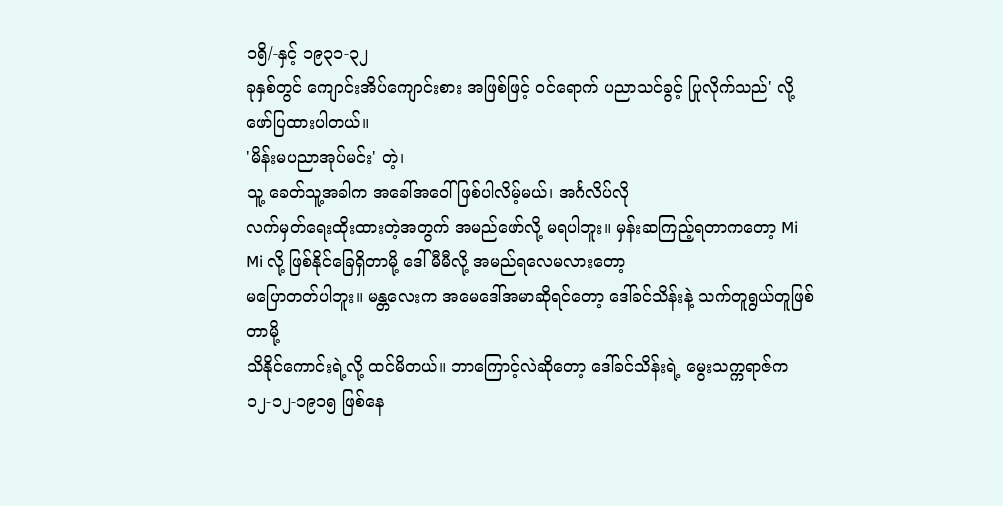၁၅ိ/-နှင့် ၁၉၃၁-၃၂
ခုနှစ်တွင် ကျောင်းအိပ်ကျောင်းစား အဖြစ်ဖြင့် ဝင်ရောက် ပညာသင်ခွင့် ပြုလိုက်သည်' လို့
ဖော်ပြထားပါတယ်။
'မိန်းမပညာအုပ်မင်း' တဲ့၊
သူ့ ခေတ်သူ့အခါက အခေါ်အဝေါ်ဖြစ်ပါလိမ့်မယ်၊ အင်္ဂလိပ်လို
လက်မှတ်ရေးထိုးထားတဲ့အတွက် အမည်ဖော်လို့ မရပါဘူး။ မှန်းဆကြည့်ရတာကတော့ Mi
Mi လို့ ဖြစ်နိုင်ခြေရှိတာမို့ ဒေါ်မီမီလို့ အမည်ရလေမလားတော့
မပြောတတ်ပါဘူး။ မန္တလေးက အမေဒေါ်အမာဆိုရင်တော့ ဒေါ်ခင်သိန်းနဲ့ သက်တူရွယ်တူဖြစ်တာမို့
သိနိုင်ကောင်းရဲ့လို့ ထင်မိတယ်။ ဘာကြောင့်လဲဆိုတော့ ဒေါ်ခင်သိန်းရဲ့ မွေးသက္ကရာဇ်က
၁၂-၁၂-၁၉၁၅ ဖြစ်နေ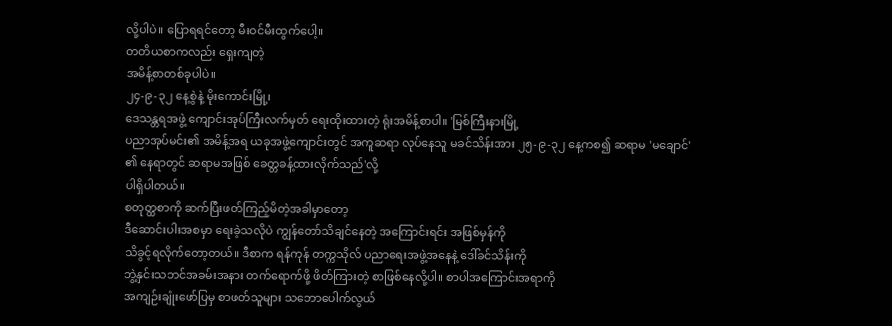လို့ပါပဲ။ ပြောရရင်တော့ မီးဝင်မီးထွက်ပေါ့။
တတိယစာကလည်း ရှေးကျတဲ့
အမိန့်စာတစ်ခုပါပဲ။
၂၄-၉-၃၂ နေ့စွဲနဲ့ မိုးကောင်းမြို့၊
ဒေသန္တရအဖွဲ့ ကျောင်းအုပ်ကြီးလက်မှတ် ရေးထိုးထားတဲ့ ရုံးအမိန့်စာပါ။ 'မြစ်ကြီးနားမြို့
ပညာအုပ်မင်း၏ အမိန့်အရ ယခုအဖွဲ့ကျောင်းတွင် အကူဆရာ လုပ်နေသူ မခင်သိန်းအား ၂၅-၉-၃၂ နေ့ကစ၍ ဆရာမ 'မချောင်'
၏ နေရာတွင် ဆရာမအဖြစ် ခေတ္တခန့်ထားလိုက်သည်'လို့
ပါရှိပါတယ်။
စတုတ္ထစာကို ဆက်ပြီးဖတ်ကြည့်မိတဲ့အခါမှာတော့
ဒီဆောင်းပါးအစမှာ ရေးခဲ့သလိုပဲ ကျွန်တော်သိချင်နေတဲ့ အကြောင်းရင်း အဖြစ်မှန်ကို
သိခွင့်ရလိုက်တော့တယ်။ ဒီစာက ရန်ကုန် တက္ကသိုလ် ပညာရေးအဖွဲ့အနေနဲ့ ဒေါ်ခင်သိန်းကို
ဘွဲ့နှင်းသဘင်အခမ်းအနား တက်ရောက်ဖို့ ဖိတ်ကြားတဲ့ စာဖြစ်နေလို့ပါ။ စာပါအကြောင်းအရာကို
အကျဉ်းချုံးဖော်ပြမှ စာဖတ်သူများ သဘောပေါက်လွယ်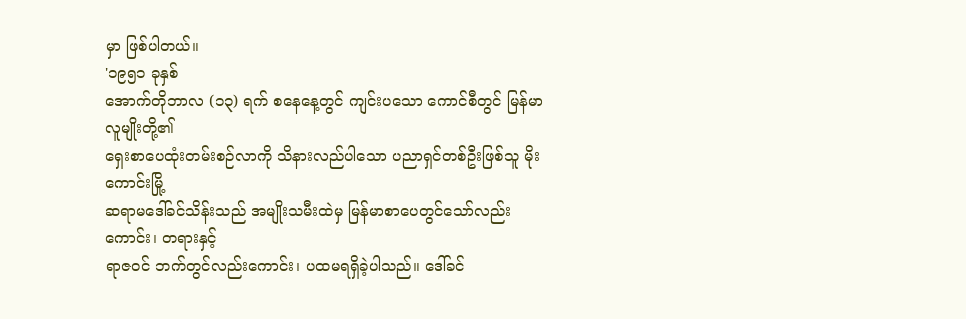မှာ ဖြစ်ပါတယ်။
'၁၉၅၁ ခုနှစ်
အောက်တိုဘာလ (၁၃) ရက် စနေနေ့တွင် ကျင်းပသော ကောင်စီတွင် မြန်မာလူမျိုးတို့၏
ရှေးစာပေထုံးတမ်းစဉ်လာကို သိနားလည်ပါသော ပညာရှင်တစ်ဦးဖြစ်သူ မိုးကောင်းမြို့
ဆရာမဒေါ်ခင်သိန်းသည် အမျိုးသမီးထဲမှ မြန်မာစာပေတွင်သော်လည်းကောင်း၊ တရားနှင့်
ရာဇဝင် ဘက်တွင်လည်းကောင်း၊ ပထမရရှိခဲ့ပါသည်။ ဒေါ်ခင်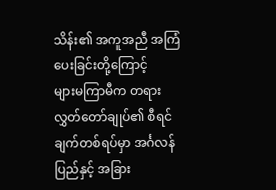သိန်း၏ အကူအညီ အကြံပေးခြင်းတို့ကြောင့်
များမကြာမီက တရားလွှတ်တော်ချုပ်၏ စီရင်ချက်တစ်ရပ်မှာ အင်္ဂလန်ပြည်နှင့် အခြား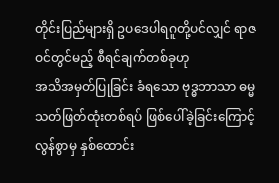တိုင်းပြည်များရှိ ဥပဒေပါရဂူတို့ပင်လျှင် ရာဇဝင်တွင်မည့် စီရင်ချက်တစ်ခုဟု
အသိအမှတ်ပြုခြင်း ခံရသော ဗုဒ္ဓဘာသာ ဓမ္မသတ်ဖြတ်ထုံးတစ်ရပ် ဖြစ်ပေါ်ခဲ့ခြင်းကြောင့်
လွန်စွာမှ နှစ်ထောင်း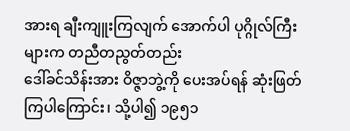အားရ ချီးကျူးကြလျက် အောက်ပါ ပုဂ္ဂိုလ်ကြီးများက တညီတညွတ်တည်း
ဒေါ်ခင်သိန်းအား ဝိဇ္ဇာဘွဲ့ကို ပေးအပ်ရန် ဆုံးဖြတ်ကြပါကြောင်း၊ သို့ပါ၍ ၁၉၅၁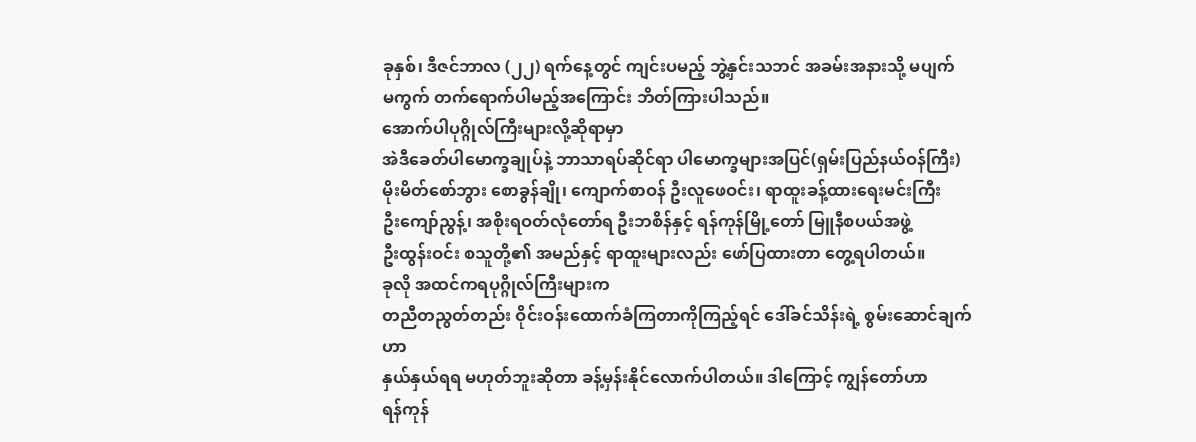ခုနှစ်၊ ဒီဇင်ဘာလ (၂၂) ရက်နေ့တွင် ကျင်းပမည့် ဘွဲ့နှင်းသဘင် အခမ်းအနားသို့ မပျက်
မကွက် တက်ရောက်ပါမည့်အကြောင်း ဘိတ်ကြားပါသည်။
အောက်ပါပုဂ္ဂိုလ်ကြီးများလို့ဆိုရာမှာ
အဲဒီခေတ်ပါမောက္ခချုပ်နဲ့ ဘာသာရပ်ဆိုင်ရာ ပါမောက္ခများအပြင်(ရှမ်းပြည်နယ်ဝန်ကြီး)
မိုးမိတ်စော်ဘွား စောခွန်ချို၊ ကျောက်စာဝန် ဦးလူဖေဝင်း၊ ရာထူးခန့်ထားရေးမင်းကြီး
ဦးကျော်ညွန့်၊ အစိုးရဝတ်လုံတော်ရ ဦးဘစိန်နှင့် ရန်ကုန်မြို့တော် မြူနီစပယ်အဖွဲ့
ဦးထွန်းဝင်း စသူတို့၏ အမည်နှင့် ရာထူးများလည်း ဖော်ပြထားတာ တွေ့ရပါတယ်။
ခုလို အထင်ကရပုဂ္ဂိုလ်ကြီးများက
တညီတညွတ်တည်း ဝိုင်းဝန်းထောက်ခံကြတာကိုကြည့်ရင် ဒေါ်ခင်သိန်းရဲ့ စွမ်းဆောင်ချက်ဟာ
နှယ်နှယ်ရရ မဟုတ်ဘူးဆိုတာ ခန့်မှန်းနိုင်လောက်ပါတယ်။ ဒါကြောင့် ကျွန်တော်ဟာ
ရန်ကုန်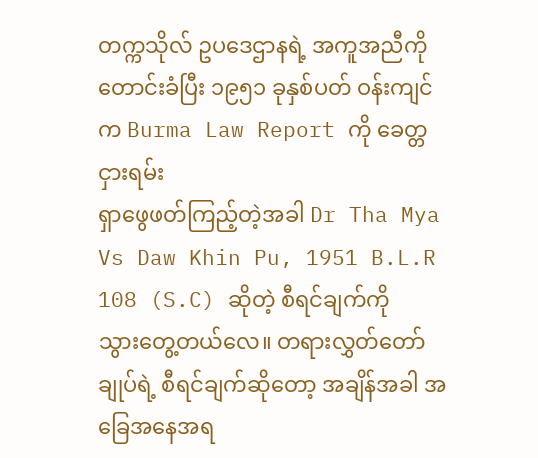တက္ကသိုလ် ဥပဒေဌာနရဲ့ အကူအညီကိုတောင်းခံပြီး ၁၉၅၁ ခုနှစ်ပတ် ဝန်းကျင်က Burma Law Report ကို ခေတ္တငှားရမ်း
ရှာဖွေဖတ်ကြည့်တဲ့အခါ Dr Tha Mya Vs Daw Khin Pu, 1951 B.L.R 108 (S.C) ဆိုတဲ့ စီရင်ချက်ကို
သွားတွေ့တယ်လေ။ တရားလွှတ်တော်ချုပ်ရဲ့ စီရင်ချက်ဆိုတော့ အချိန်အခါ အခြေအနေအရ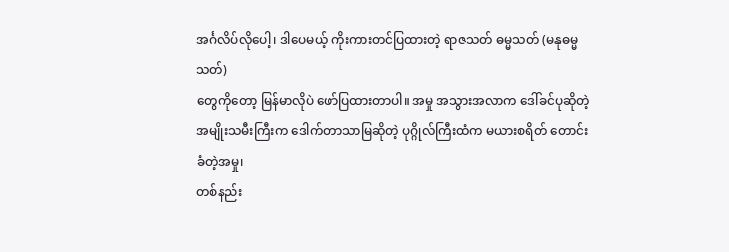အင်္ဂလိပ်လိုပေါ့၊ ဒါပေမယ့် ကိုးကားတင်ပြထားတဲ့ ရာဇသတ် ဓမ္မသတ် (မနုဓမ္မသတ်)
တွေကိုတော့ မြန်မာလိုပဲ ဖော်ပြထားတာပါ။ အမှု အသွားအလာက ဒေါ်ခင်ပုဆိုတဲ့
အမျိုးသမီးကြီးက ဒေါက်တာသာမြဆိုတဲ့ ပုဂ္ဂိုလ်ကြီးထံက မယားစရိတ် တောင်းခံတဲ့အမှု၊
တစ်နည်း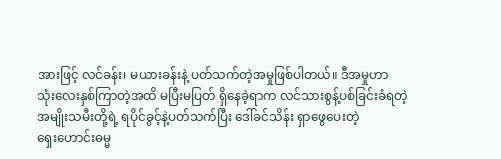အားဖြင့် လင်ခန်း၊ မယားခန်းနဲ့ ပတ်သက်တဲ့အမှုဖြစ်ပါတယ်။ ဒီအမှုဟာ
သုံးလေးနှစ်ကြာတဲ့အထိ မပြီးမပြတ် ရှိနေခဲ့ရာက လင်သားစွန့်ပစ်ခြင်းခံရတဲ့
အမျိုးသမီးတို့ရဲ့ ရပိုင်ခွင့်နဲ့ပတ်သက်ပြီး ဒေါ်ခင်သိန်း ရှာဖွေပေးတဲ့
ရှေးဟောင်းဓမ္မ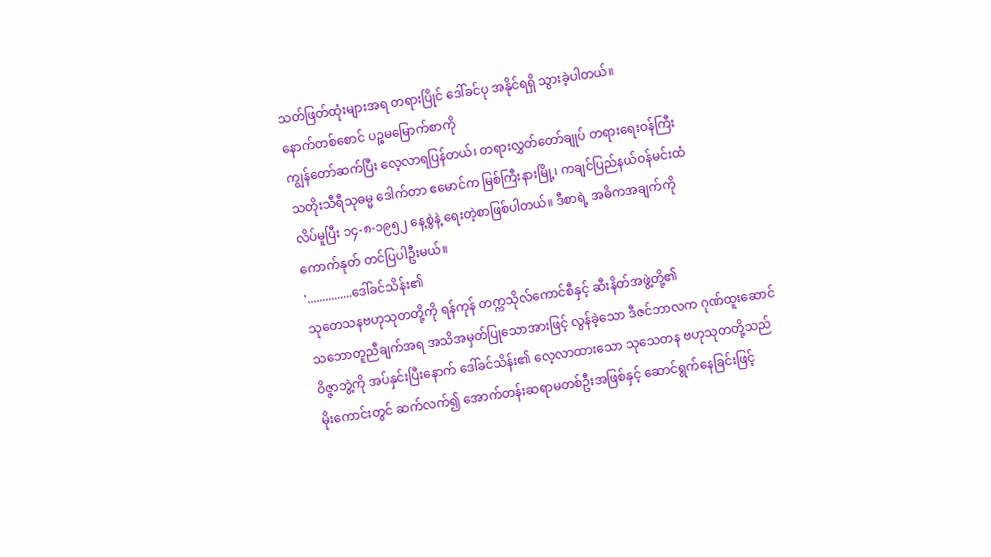သတ်ဖြတ်ထုံးများအရ တရားပြိုင် ဒေါ်ခင်ပု အနိုင်ရရှိ သွားခဲ့ပါတယ်။
နောက်တစ်စောင် ပဉ္စမမြောက်စာကို
ကျွန်တော်ဆက်ပြီး လေ့လာရပြန်တယ်၊ တရားလွှတ်တော်ချုပ် တရားရေးဝန်ကြီး
သတိုးသီရီသုဓမ္မ ဒေါက်တာ ဧမောင်က မြစ်ကြီးနားမြို့၊ ကချင်ပြည်နယ်ဝန်မင်းထံ
လိပ်မူပြီး ၁၄-၈-၁၉၅၂ နေ့စွဲနဲ့ ရေးတဲ့စာဖြစ်ပါတယ်။ ဒီစာရဲ့ အဓိကအချက်ကို
ကောက်နုတ် တင်ပြပါဦးမယ်။
'...............ဒေါ်ခင်သိန်း၏
သုတေသနဗဟုသုတတို့ကို ရန်ကုန် တက္ကသိုလ်ကောင်စီနှင့် ဆီးနိတ်အဖွဲ့တို့၏
သဘောတူညီချက်အရ အသိအမှတ်ပြုသောအားဖြင့် လွန်ခဲ့သော ဒီဇင်ဘာလက ဂုဏ်ထူးဆောင်
ဝိဇ္ဇာဘွဲ့ကို အပ်နှင်းပြီးနောက် ဒေါ်ခင်သိန်း၏ လေ့လာထားသော သုသေတန ဗဟုသုတတို့သည်
မိုးကောင်းတွင် ဆက်လက်၍ အောက်တန်းဆရာမတစ်ဦးအဖြစ်နှင့် ဆောင်ရွက်နေခြင်းဖြင့်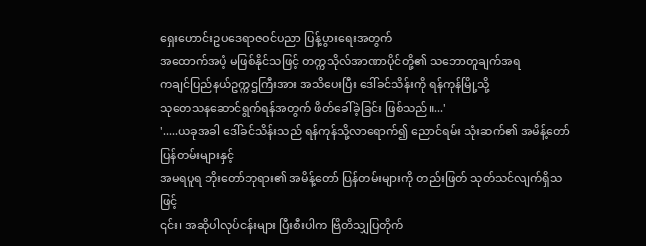ရှေးဟောင်းဥပဒေရာဇဝင်ပညာ ပြန့်ပွားရေးအတွက်
အထောက်အပံ့ မဖြစ်နိုင်သဖြင့် တက္ကသိုလ်အာဏာပိုင်တို့၏ သဘောတူချက်အရ
ကချင်ပြည်နယ်ဥက္ကဌကြီးအား အသိပေးပြီး ဒေါ်ခင်သိန်းကို ရန်ကုန်မြို့သို့
သုတေသနဆောင်ရွက်ရန်အတွက် ဖိတ်ခေါ်ခဲ့ခြင်း ဖြစ်သည်။...'
'.....ယခုအခါ ဒေါ်ခင်သိန်းသည် ရန်ကုန်သို့လာရောက်၍ ညောင်ရမ်း သုံးဆက်၏ အမိန့်တော်ပြန်တမ်းများနှင့်
အမရပူရ ဘိုးတော်ဘုရား၏ အမိန့်တော် ပြန်တမ်းများကို တည်းဖြတ် သုတ်သင်လျက်ရှိသဖြင့်
၎င်း၊ အဆိုပါလုပ်ငန်းများ ပြီးစီးပါက ဗြိတိသျှပြတိုက်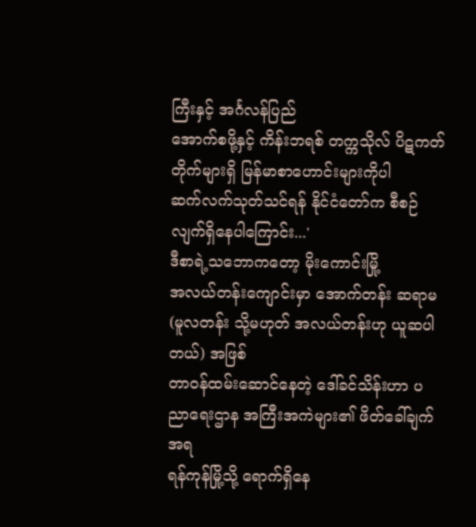ကြီးနှင့် အင်္ဂလန်ပြည်
အောက်စဖို့နှင့် ကိန်းဘရစ် တက္ကသိုလ် ပိဋကတ်တိုက်များရှိ မြန်မာစာဟောင်းများကိုပါ
ဆက်လက်သုတ်သင်ရန် နိုင်ငံတော်က စီစဉ်လျက်ရှိနေပါကြောင်း...'
ဒီစာရဲ့သဘောကတော့ မိုးကောင်းမြို့
အလယ်တန်းကျောင်းမှာ အောက်တန်း ဆရာမ (မူလတန်း သို့မဟုတ် အလယ်တန်းဟု ယူဆပါတယ်) အဖြစ်
တာဝန်ထမ်းဆောင်နေတဲ့ ဒေါ်ခင်သိန်းဟာ ပညာရေးဌာန အကြီးအကဲများ၏ ဖိတ်ခေါ်ချက်အရ
ရန်ကုန်မြို့သို့ ရောက်ရှိနေ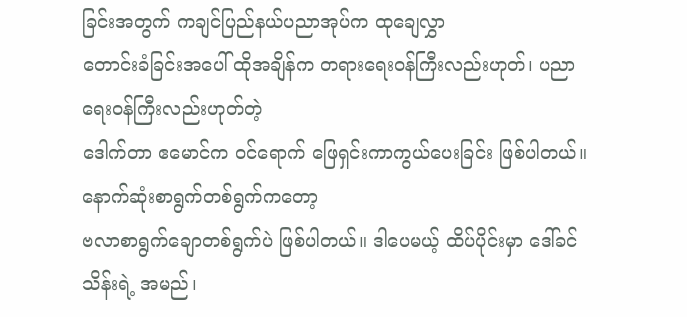ခြင်းအတွက် ကချင်ပြည်နယ်ပညာအုပ်က ထုချေလွှာ
တောင်းခံခြင်းအပေါ် ထိုအချိန်က တရားရေးဝန်ကြီးလည်းဟုတ်၊ ပညာရေးဝန်ကြီးလည်းဟုတ်တဲ့
ဒေါက်တာ ဧမောင်က ဝင်ရောက် ဖြေရှင်းကာကွယ်ပေးခြင်း ဖြစ်ပါတယ်။
နောက်ဆုံးစာရွက်တစ်ရွက်ကတော့
ဗလာစာရွက်ချောတစ်ရွက်ပဲ ဖြစ်ပါတယ်။ ဒါပေမယ့် ထိပ်ပိုင်းမှာ ဒေါ်ခင်သိန်းရဲ့ အမည်၊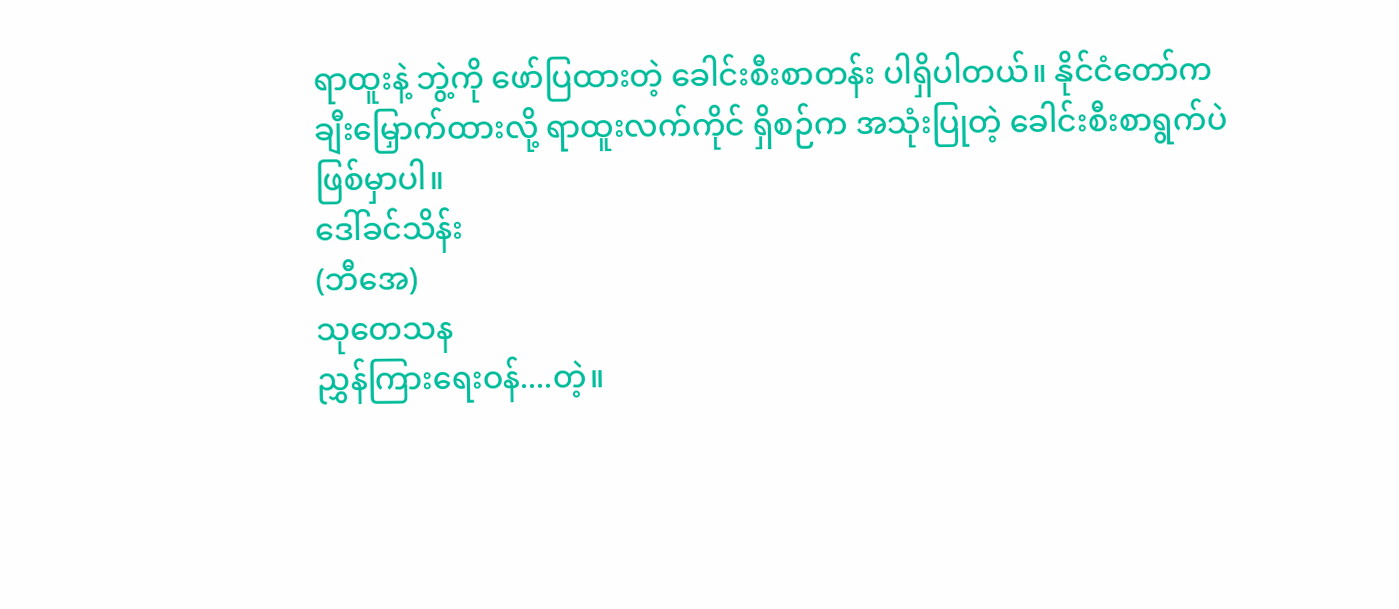ရာထူးနဲ့ ဘွဲ့ကို ဖော်ပြထားတဲ့ ခေါင်းစီးစာတန်း ပါရှိပါတယ်။ နိုင်ငံတော်က
ချီးမြှောက်ထားလို့ ရာထူးလက်ကိုင် ရှိစဉ်က အသုံးပြုတဲ့ ခေါင်းစီးစာရွက်ပဲ
ဖြစ်မှာပါ။
ဒေါ်ခင်သိန်း
(ဘီအေ)
သုတေသန
ညွှန်ကြားရေးဝန်....တဲ့။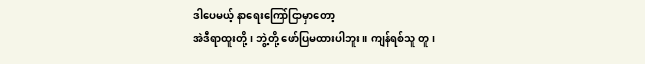ဒါပေမယ့် နာရေးကြော်ငြာမှာတော့
အဲဒီရာထူးတို့၊ ဘွဲ့တို့ ဖော်ပြမထားပါဘူး။ ကျန်ရစ်သူ တူ၊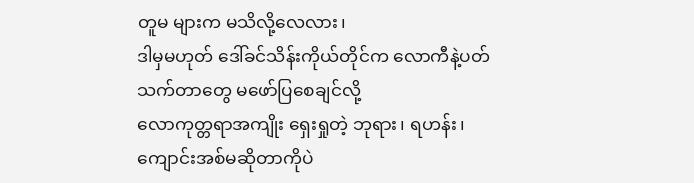တူမ များက မသိလို့လေလား၊
ဒါမှမဟုတ် ဒေါ်ခင်သိန်းကိုယ်တိုင်က လောကီနဲ့ပတ်သက်တာတွေ မဖော်ပြစေချင်လို့
လောကုတ္တရာအကျိုး ရှေးရှုတဲ့ ဘုရား၊ ရဟန်း၊ ကျောင်းအစ်မဆိုတာကိုပဲ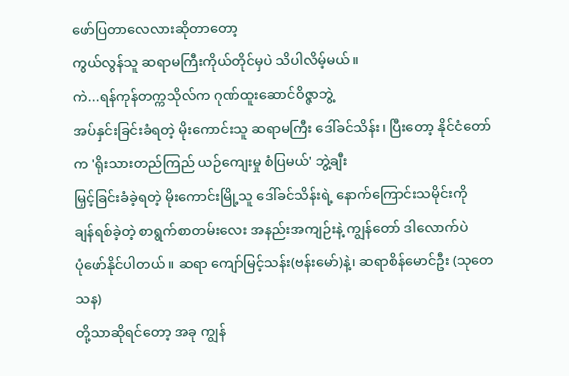ဖော်ပြတာလေလားဆိုတာတော့
ကွယ်လွန်သူ ဆရာမကြီးကိုယ်တိုင်မှပဲ သိပါလိမ့်မယ်။
ကဲ...ရန်ကုန်တက္ကသိုလ်က ဂုဏ်ထူးဆောင်ဝိဇ္ဇာဘွဲ့
အပ်နှင်းခြင်းခံရတဲ့ မိုးကောင်းသူ ဆရာမကြီး ဒေါ်ခင်သိန်း၊ ပြီးတော့ နိုင်ငံတော်က 'ရိုးသားတည်ကြည် ယဉ်ကျေးမှု စံပြမယ်' ဘွဲ့ချီး
မြှင့်ခြင်းခံခဲ့ရတဲ့ မိုးကောင်းမြို့သူ ဒေါ်ခင်သိန်းရဲ့ နောက်ကြောင်းသမိုင်းကို
ချန်ရစ်ခဲ့တဲ့ စာရွက်စာတမ်းလေး အနည်းအကျဉ်းနဲ့ ကျွန်တော် ဒါလောက်ပဲ
ပုံဖော်နိုင်ပါတယ်။ ဆရာ ကျော်မြင့်သန်း(ဗန်းမော်)နဲ့၊ ဆရာစိန်မောင်ဦး (သုတေသန)
တို့သာဆိုရင်တော့ အခု ကျွန်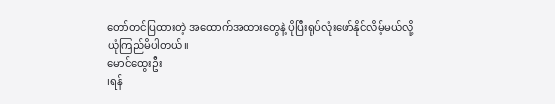တော်တင်ပြထားတဲ့ အထောက်အထားတွေနဲ့ ပိုပြီးရုပ်လုံးဖော်နိုင်လိမ့်မယ်လို့
ယုံကြည်မိပါတယ်။
မောင်ထွေးဦး
၊ရန်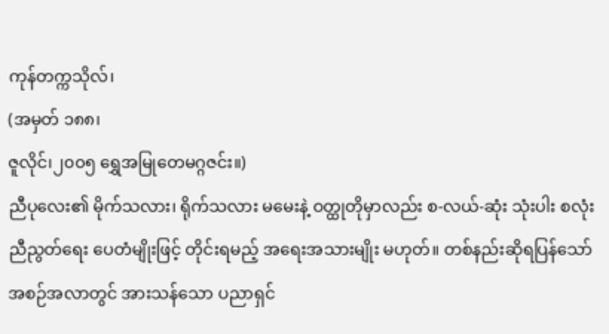ကုန်တက္ကသိုလ်၊
(အမှတ် ၁၈၈၊
ဇူလိုင်၊၂၀၀၅ ရွှေအမြုတေမဂ္ဂဇင်း။)
ညီပုလေး၏ မိုက်သလား၊ ရိုက်သလား မမေးနဲ့ ဝတ္ထုတိုမှာလည်း စ-လယ်-ဆုံး သုံးပါး စလုံး ညီညွတ်ရေး ပေတံမျိုးဖြင့် တိုင်းရမည့် အရေးအသားမျိုး မဟုတ်။ တစ်နည်းဆိုရပြန်သော် အစဉ်အလာတွင် အားသန်သော ပညာရှင်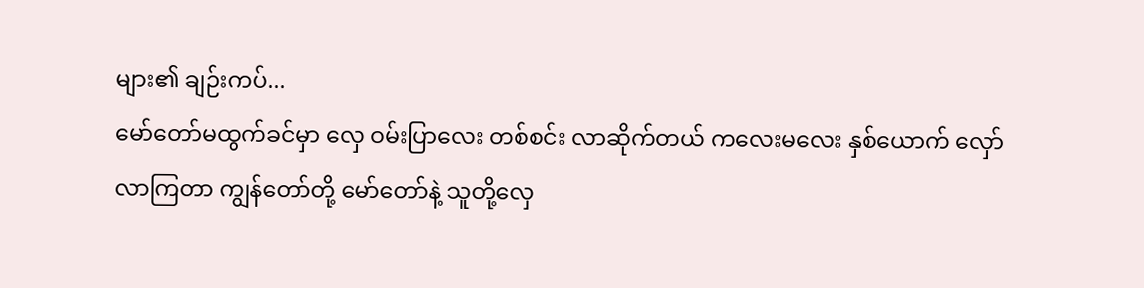များ၏ ချဉ်းကပ်...
မော်တော်မထွက်ခင်မှာ လှေ ဝမ်းပြာလေး တစ်စင်း လာဆိုက်တယ် ကလေးမလေး နှစ်ယောက် လှော်လာကြတာ ကျွန်တော်တို့ မော်တော်နဲ့ သူတို့လှေ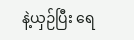နဲ့ယှဉ်ပြီး ရေ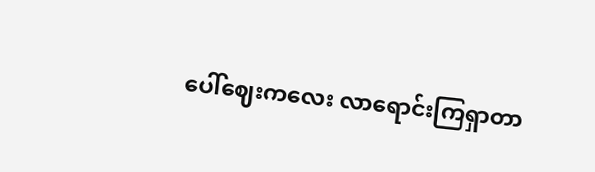ပေါ်ဈေးကလေး လာရောင်းကြရှာတာ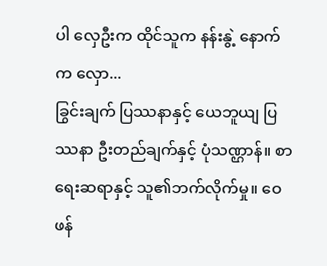ပါ လှေဦးက ထိုင်သူက နန်းနွဲ့ နောက်က လှော...
ခြွင်းချက် ပြဿနာနှင့် ယေဘူယျ ပြဿနာ ဦးတည်ချက်နှင့် ပုံသဏ္ဌာန်။ စာရေးဆရာနှင့် သူ၏ဘက်လိုက်မှု။ ဝေဖန်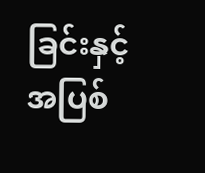ခြင်းနှင့် အပြစ်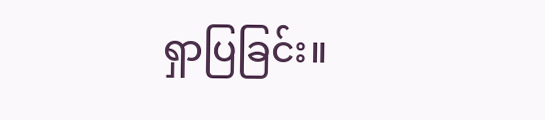ရှာပြခြင်း။